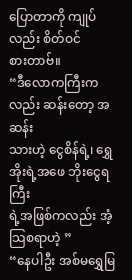ပြောတာကို ကျုပ်လည်း စိတ်ဝင်
စားတာဗ်။
“ဒီလောကကြီးကလည်း ဆန်းတော့ အဆန်း
သားဟဲ့ ငွေစိန်ရဲ့၊ ရွှေအိုးရဲ့အဖေ ဘိုးငွေရကြီး
ရဲ့အဖြစ်ကလည်း အံ့သြစရာဟဲ့ ”
“နေပါဦး အစ်မရွှေမြ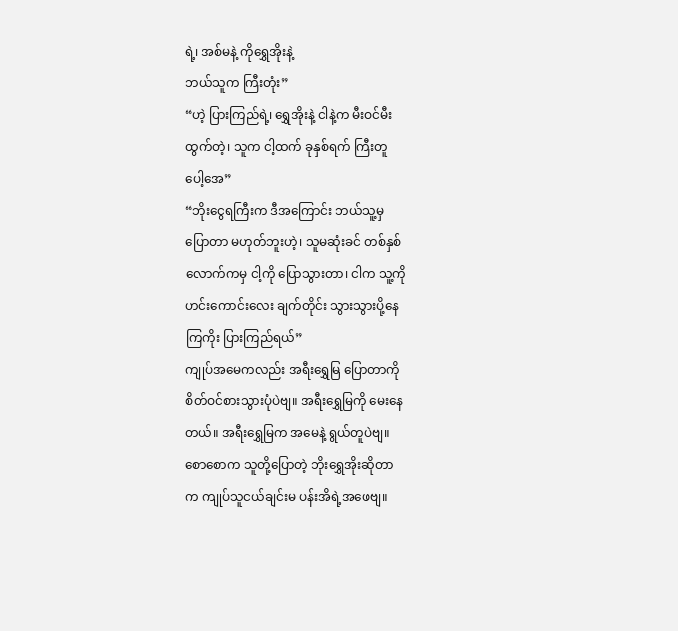ရဲ့၊ အစ်မနဲ့ ကိုရွှေအိုးနဲ့
ဘယ်သူက ကြီးတုံး”
“ဟဲ့ ပြားကြည်ရဲ့၊ ရွှေအိုးနဲ့ ငါနဲ့က မီးဝင်မီး
ထွက်တဲ့၊ သူက ငါ့ထက် ခုနှစ်ရက် ကြီးတူ
ပေါ့အေ”
“ဘိုးငွေရကြီးက ဒီအကြောင်း ဘယ်သူ့မှ
ပြောတာ မဟုတ်ဘူးဟဲ့၊ သူမဆုံးခင် တစ်နှစ်
လောက်ကမှ ငါ့ကို ပြောသွားတာ၊ ငါက သူ့ကို
ဟင်းကောင်းလေး ချက်တိုင်း သွားသွားပို့နေ
ကြကိုး ပြားကြည်ရယ်”
ကျုပ်အမေကလည်း အရီးရွှေမြ ပြောတာကို
စိတ်ဝင်စားသွားပုံပဲဗျ။ အရီးရွှေမြကို မေးနေ
တယ်။ အရီးရွှေမြက အမေနဲ့ ရွယ်တူပဲဗျ။
စောစောက သူတို့ပြောတဲ့ ဘိုးရွှေအိုးဆိုတာ
က ကျုပ်သူငယ်ချင်းမ ပန်းအိရဲ့အဖေဗျ။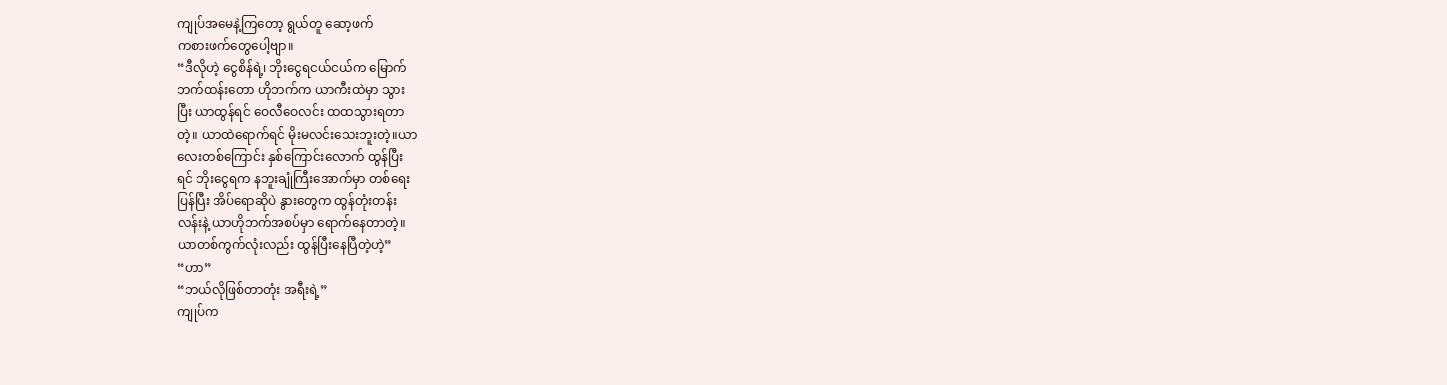ကျုပ်အမေနဲ့ကြတော့ ရွယ်တူ ဆော့ဖက်
ကစားဖက်တွေပေါ့ဗျာ။
“ဒီလိုဟဲ့ ငွေစိန်ရဲ့၊ ဘိုးငွေရငယ်ငယ်က မြောက်
ဘက်ထန်းတော ဟိုဘက်က ယာကီးထဲမှာ သွား
ပြီး ယာထွန်ရင် ဝေလီဝေလင်း ထထသွားရတာ
တဲ့။ ယာထဲရောက်ရင် မိုးမလင်းသေးဘူးတဲ့။ယာ
လေးတစ်ကြောင်း နှစ်ကြောင်းလောက် ထွန်ပြီး
ရင် ဘိုးငွေရက နဘူးချုံကြီးအောက်မှာ တစ်ရေး
ပြန်ပြီး အိပ်ရောဆိုပဲ နွားတွေက ထွန်တုံးတန်း
လန်းနဲ့ ယာဟိုဘက်အစပ်မှာ ရောက်နေတာတဲ့။
ယာတစ်ကွက်လုံးလည်း ထွန်ပြီးနေပြီတဲ့ဟဲ့”
“ဟာ”
“ဘယ်လိုဖြစ်တာတုံး အရီးရဲ့”
ကျုပ်က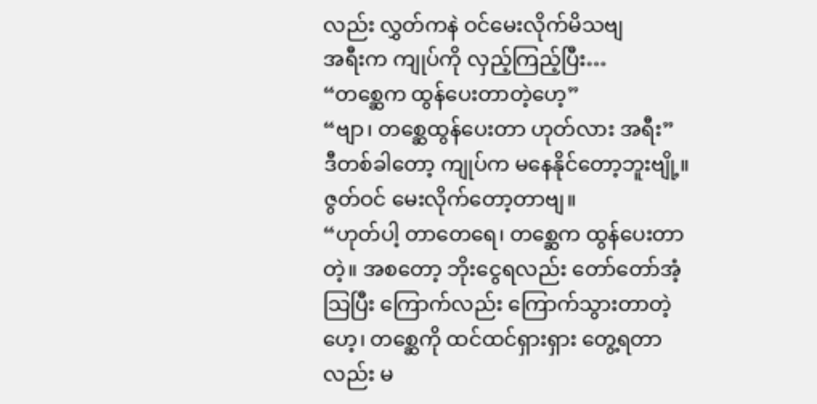လည်း လွှတ်ကနဲ ဝင်မေးလိုက်မိသဗျ
အရီးက ကျုပ်ကို လှည့်ကြည့်ပြီး…
“တစ္ဆေက ထွန်ပေးတာတဲ့ဟေ့”
“ဗျာ၊ တစ္ဆေထွန်ပေးတာ ဟုတ်လား အရီး”
ဒီတစ်ခါတော့ ကျုပ်က မနေနိုင်တော့ဘူးဗျို့။
ဇွတ်ဝင် မေးလိုက်တော့တာဗျ။
“ဟုတ်ပါ့ တာတေရေ၊ တစ္ဆေက ထွန်ပေးတာ
တဲ့။ အစတော့ ဘိုးငွေရလည်း တော်တော်အံ့
သြပြီး ကြောက်လည်း ကြောက်သွားတာတဲ့
ဟေ့၊ တစ္ဆေကို ထင်ထင်ရှားရှား တွေ့ရတာ
လည်း မ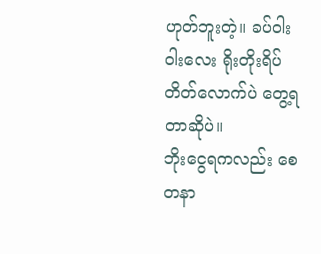ဟုတ်ဘူးတဲ့။ ခပ်ဝါးဝါးလေး ရိုးတိုးရိပ်
တိတ်လောက်ပဲ တွေ့ရတာဆိုပဲ။
ဘိုးငွေရကလည်း စေတနာ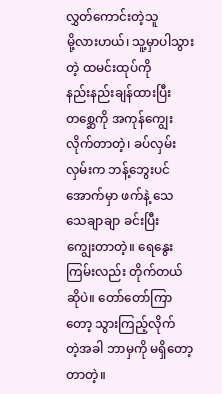လွှတ်ကောင်းတဲ့သူ
မို့လားဟယ်၊ သူ့မှာပါသွားတဲ့ ထမင်းထုပ်ကို
နည်းနည်းချန်ထားပြီး တစ္ဆေကို အကုန်ကျွေး
လိုက်တာတဲ့၊ ခပ်လှမ်းလှမ်းက ဘန့်ဘွေးပင်
အောက်မှာ ဖက်နဲ့ သေသေချာချာ ခင်းပြီး
ကျွေးတာတဲ့။ ရေနွေးကြမ်းလည်း တိုက်တယ်
ဆိုပဲ။ တော်တော်ကြာတော့ သွားကြည့်လိုက်
တဲ့အခါ ဘာမှကို မရှိတော့တာတဲ့။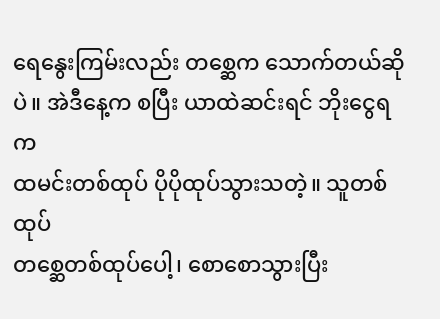ရေနွေးကြမ်းလည်း တစ္ဆေက သောက်တယ်ဆို
ပဲ။ အဲဒီနေ့က စပြီး ယာထဲဆင်းရင် ဘိုးငွေရက
ထမင်းတစ်ထုပ် ပိုပိုထုပ်သွားသတဲ့။ သူတစ်ထုပ်
တစ္ဆေတစ်ထုပ်ပေါ့၊ စောစောသွားပြီး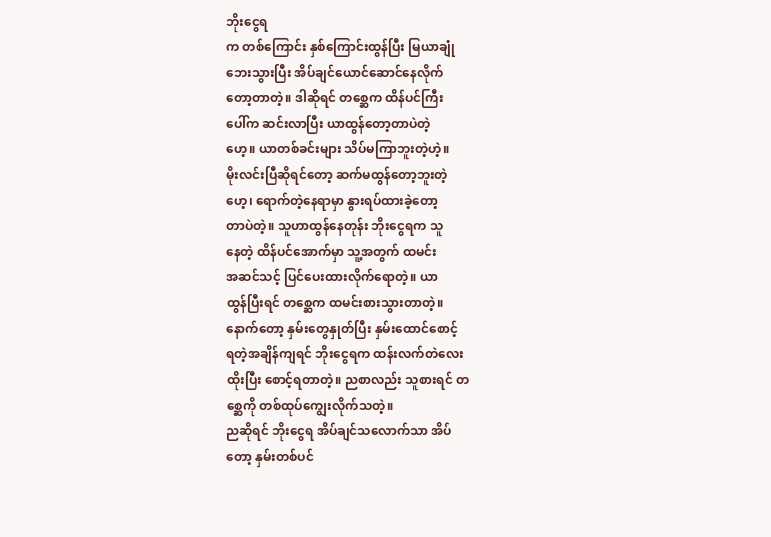ဘိုးငွေရ
က တစ်ကြောင်း နှစ်ကြောင်းထွန်ပြီး မြယာချုံ
ဘေးသွားပြီး အိပ်ချင်ယောင်ဆောင်နေလိုက်
တော့တာတဲ့။ ဒါဆိုရင် တစ္ဆေက ထိန်ပင်ကြီး
ပေါ်က ဆင်းလာပြီး ယာထွန်တော့တာပဲတဲ့
ဟေ့။ ယာတစ်ခင်းများ သိပ်မကြာဘူးတဲ့ဟဲ့။
မိုးလင်းပြီဆိုရင်တော့ ဆက်မထွန်တော့ဘူးတဲ့
ဟေ့၊ ရောက်တဲ့နေရာမှာ နွားရပ်ထားခဲ့တော့
တာပဲတဲ့။ သူဟာထွန်နေတုန်း ဘိုးငွေရက သူ
နေတဲ့ ထိန်ပင်အောက်မှာ သူ့အတွက် ထမင်း
အဆင်သင့် ပြင်ပေးထားလိုက်ရောတဲ့။ ယာ
ထွန်ပြီးရင် တစ္ဆေက ထမင်းစားသွားတာတဲ့။
နောက်တော့ နှမ်းတွေနှုတ်ပြီး နှမ်းထောင်စောင့်
ရတဲ့အချိန်ကျရင် ဘိုးငွေရက ထန်းလက်တဲလေး
ထိုးပြီး စောင့်ရတာတဲ့။ ညစာလည်း သူစားရင် တ
စ္ဆေကို တစ်ထုပ်ကျွေးလိုက်သတဲ့။
ညဆိုရင် ဘိုးငွေရ အိပ်ချင်သလောက်သာ အိပ်
တော့ နှမ်းတစ်ပင်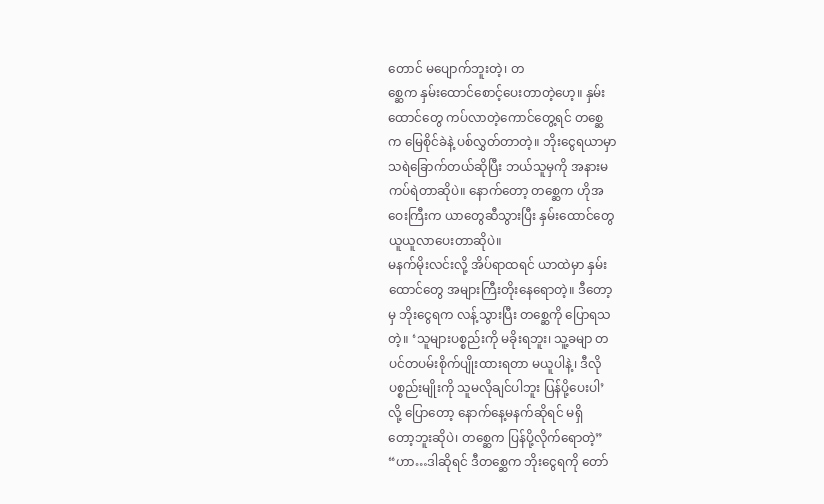တောင် မပျောက်ဘူးတဲ့၊ တ
စ္ဆေက နှမ်းထောင်စောင့်ပေးတာတဲ့ဟေ့။ နှမ်း
ထောင်တွေ ကပ်လာတဲ့ကောင်တွေ့ရင် တစ္ဆေ
က မြေစိုင်ခဲနဲ့ ပစ်လွှတ်တာတဲ့။ ဘိုးငွေရယာမှာ
သရဲခြောက်တယ်ဆိုပြီး ဘယ်သူမှကို အနားမ
ကပ်ရဲတာဆိုပဲ။ နောက်တော့ တစ္ဆေက ဟိုအ
ဝေးကြီးက ယာတွေဆီသွားပြီး နှမ်းထောင်တွေ
ယူယူလာပေးတာဆိုပဲ။
မနက်မိုးလင်းလို့ အိပ်ရာထရင် ယာထဲမှာ နှမ်း
ထောင်တွေ အများကြီးတိုးနေရောတဲ့။ ဒီတော့
မှ ဘိုးငွေရက လန့်သွားပြီး တစ္ဆေကို ပြောရသ
တဲ့။ ‘သူများပစ္စည်းကို မခိုးရဘူး၊ သူ့ခမျာ တ
ပင်တပမ်းစိုက်ပျိုးထားရတာ မယူပါနဲ့၊ ဒီလို
ပစ္စည်းမျိုးကို သူမလိုချင်ပါဘူး ပြန်ပို့ပေးပါ’
လို့ ပြောတော့ နောက်နေ့မနက်ဆိုရင် မရှိ
တော့ဘူးဆိုပဲ၊ တစ္ဆေက ပြန်ပို့လိုက်ရောတဲ့”
“ဟာ…ဒါဆိုရင် ဒီတစ္ဆေက ဘိုးငွေရကို တော်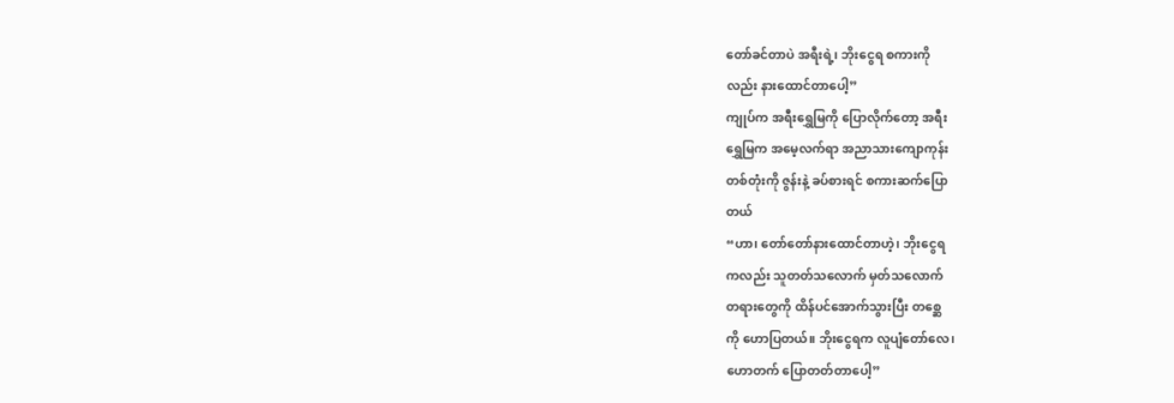တော်ခင်တာပဲ အရီးရဲ့၊ ဘိုးငွေရ စကားကို
လည်း နားထောင်တာပေါ့”
ကျုပ်က အရီးရွှေမြကို ပြောလိုက်တော့ အရီး
ရွှေမြက အမေ့လက်ရာ အညာသားကျောကုန်း
တစ်တုံးကို ဇွန်းနဲ့ ခပ်စားရင် စကားဆက်ပြော
တယ်
“ဟာ၊ တော်တော်နားထောင်တာဟဲ့၊ ဘိုးငွေရ
ကလည်း သူတတ်သလောက် မှတ်သလောက်
တရားတွေကို ထိန်ပင်အောက်သွားပြီး တစ္ဆေ
ကို ဟောပြတယ်။ ဘိုးငွေရက လူပျံတော်လေ၊
ဟောတက် ပြောတတ်တာပေါ့”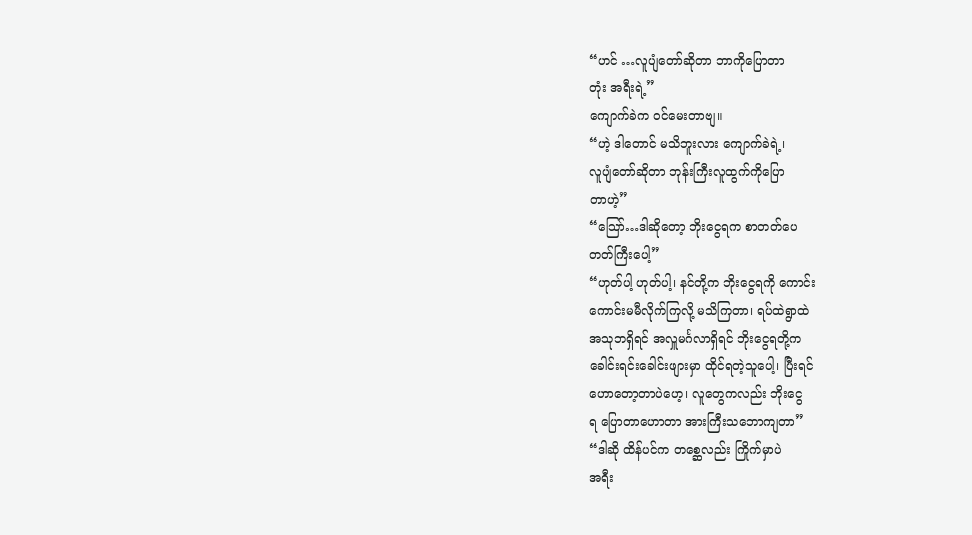“ဟင် …လူပျံတော်ဆိုတာ ဘာကိုပြောတာ
တုံး အရီးရဲ့”
ကျောက်ခဲက ဝင်မေးတာဗျ။
“ဟဲ့ ဒါတောင် မသိဘူးလား ကျောက်ခဲရဲ့၊
လူပျံတော်ဆိုတာ ဘုန်းကြီးလူထွက်ကိုပြော
တာဟဲ့”
“သြော်…ဒါဆိုတော့ ဘိုးငွေရက စာတတ်ပေ
တတ်ကြီးပေါ့”
“ဟုတ်ပါ့ ဟုတ်ပါ့၊ နင်တို့က ဘိုးငွေရကို ကောင်း
ကောင်းမမီလိုက်ကြလို့ မသိကြတာ၊ ရပ်ထဲရွာထဲ
အသုဘရှိရင် အလှူမင်္ဂလာရှိရင် ဘိုးငွေရတို့က
ခေါင်းရင်းခေါင်းဖျားမှာ ထိုင်ရတဲ့သူပေါ့၊ ပြီးရင်
ဟောတော့တာပဲဟေ့၊ လူတွေကလည်း ဘိုးငွေ
ရ ပြောတာဟောတာ အားကြီးသဘောကျတာ”
“ဒါဆို ထိန်ပင်က တစ္ဆေလည်း ကြိုက်မှာပဲ
အရီး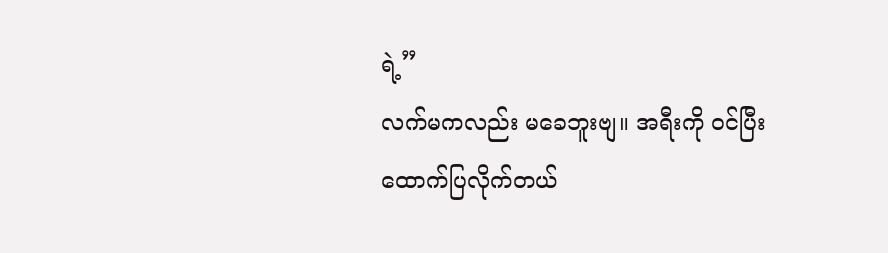ရဲ့”
လက်မကလည်း မခေဘူးဗျ။ အရီးကို ဝင်ပြီး
ထောက်ပြလိုက်တယ်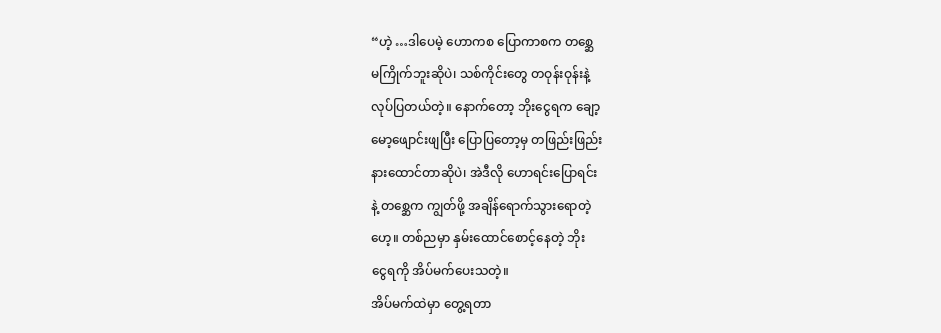“ဟဲ့ …ဒါပေမဲ့ ဟောကစ ပြောကာစက တစ္ဆေ
မကြိုက်ဘူးဆိုပဲ၊ သစ်ကိုင်းတွေ တဝုန်းဝုန်းနဲ့
လုပ်ပြတယ်တဲ့။ နောက်တော့ ဘိုးငွေရက ချော့
မော့ဖျောင်းဖျပြီး ပြောပြတော့မှ တဖြည်းဖြည်း
နားထောင်တာဆိုပဲ၊ အဲဒီလို ဟောရင်းပြောရင်း
နဲ့ တစ္ဆေက ကျွတ်ဖို့ အချိန်ရောက်သွားရောတဲ့
ဟေ့။ တစ်ညမှာ နှမ်းထောင်စောင့်နေတဲ့ ဘိုး
ငွေရကို အိပ်မက်ပေးသတဲ့။
အိပ်မက်ထဲမှာ တွေ့ရတာ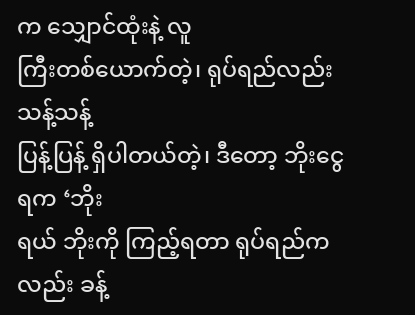က သျှောင်ထုံးနဲ့ လူ
ကြီးတစ်ယောက်တဲ့၊ ရုပ်ရည်လည်း သန့်သန့်
ပြန့်ပြန့် ရှိပါတယ်တဲ့၊ ဒီတော့ ဘိုးငွေရက ‘ဘိုး
ရယ် ဘိုးကို ကြည့်ရတာ ရုပ်ရည်ကလည်း ခန့်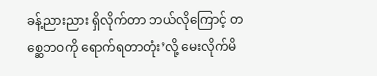ခန့်ညားညား ရှိလိုက်တာ ဘယ်လိုကြောင့် တ
စ္ဆေဘဝကို ရောက်ရတာတုံး’လို့ မေးလိုက်မိ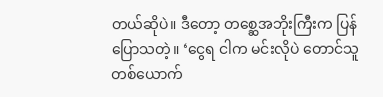တယ်ဆိုပဲ။ ဒီတော့ တစ္ဆေအဘိုးကြီးက ပြန်
ပြောသတဲ့။ ‘ငွေရ ငါက မင်းလိုပဲ တောင်သူ
တစ်ယောက်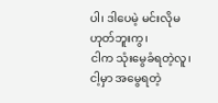ပါ၊ ဒါပေမဲ့ မင်းလိုမဟုတ်ဘူးကွ၊
ငါက သုံးမွေခံရတဲ့လူ၊ ငါ့မှာ အမွေရတဲ့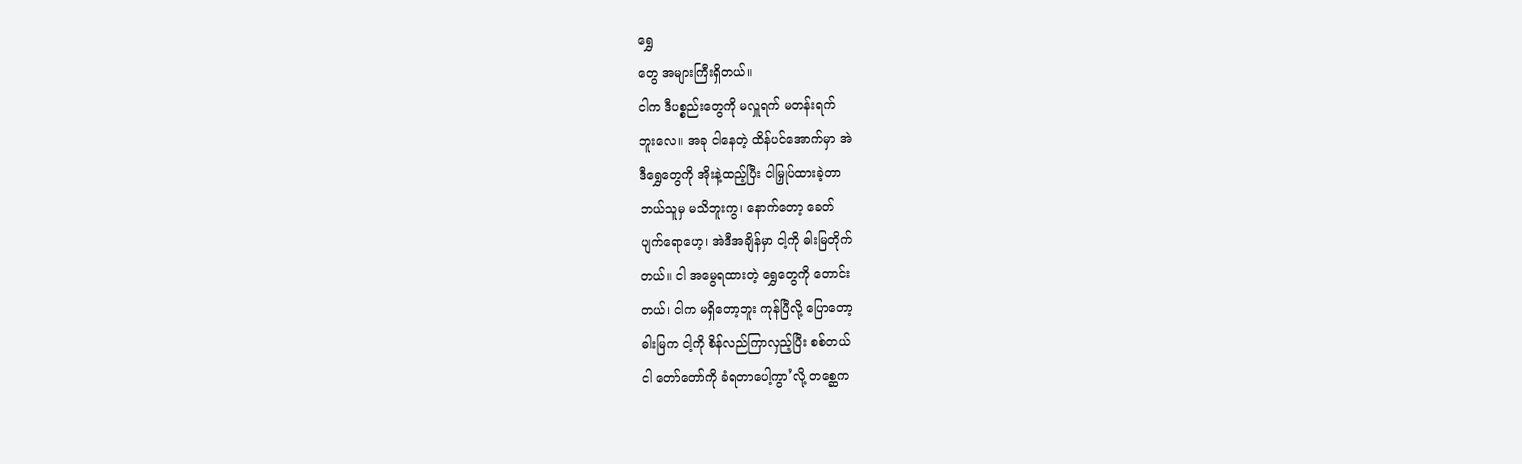ရွှေ
တွေ အများကြီးရှိတယ်။
ငါက ဒီပစ္စည်းတွေကို မလှူရက် မတန်းရက်
ဘူးလေ။ အခု ငါနေတဲ့ ထိန်ပင်အောက်မှာ အဲ
ဒီရွှေတွေကို အိုးနဲ့ထည့်ပြီး ငါမြှုပ်ထားခဲ့တာ
ဘယ်သူမှ မသိဘူးကွ၊ နောက်တော့ ခေတ်
ပျက်ရောဟေ့၊ အဲဒီအချိန်မှာ ငါ့ကို ဓါးမြတိုက်
တယ်။ ငါ အမွေရထားတဲ့ ရွှေတွေကို တောင်း
တယ်၊ ငါက မရှိတော့ဘူး ကုန်ပြီလို့ ပြောတော့
ဓါးမြက ငါ့ကို စိန်လည်ကြာလှည့်ပြီး စစ်တယ်
ငါ တော်တော်ကို ခံရတာပေါ့ကွာ’လို့ တစ္ဆေက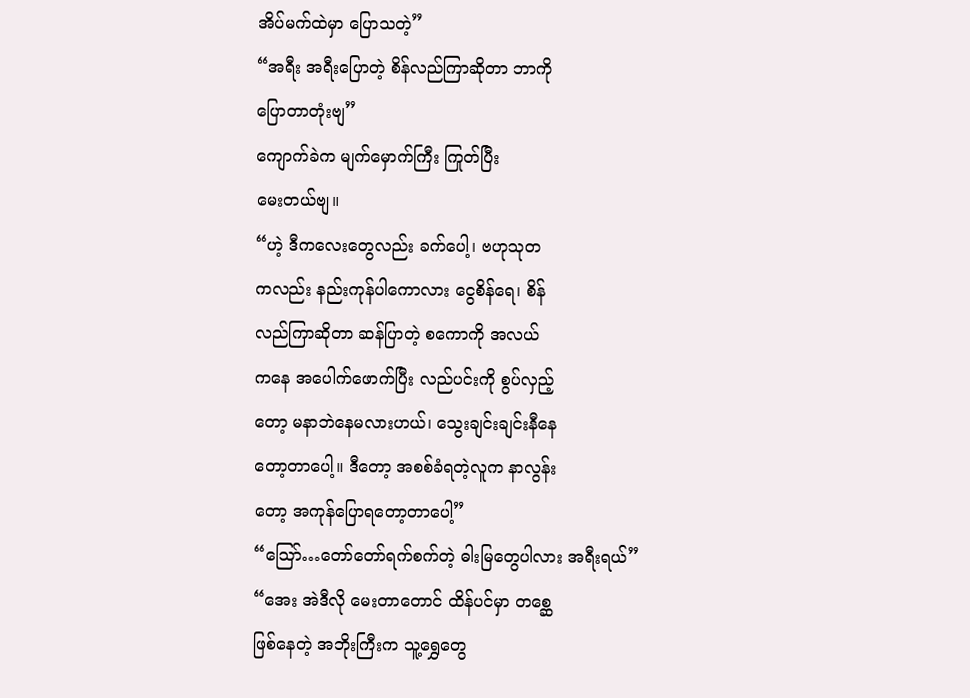အိပ်မက်ထဲမှာ ပြောသတဲ့”
“အရီး အရီးပြောတဲ့ စိန်လည်ကြာဆိုတာ ဘာကို
ပြောတာတုံးဗျ”
ကျောက်ခဲက မျက်မှောက်ကြီး ကြုတ်ပြီး
မေးတယ်ဗျ။
“ဟဲ့ ဒီကလေးတွေလည်း ခက်ပေါ့၊ ဗဟုသုတ
ကလည်း နည်းကုန်ပါကောလား ငွေစိန်ရေ၊ စိန်
လည်ကြာဆိုတာ ဆန်ပြာတဲ့ စကောကို အလယ်
ကနေ အပေါက်ဖောက်ပြီး လည်ပင်းကို စွပ်လှည့်
တော့ မနာဘဲနေမလားဟယ်၊ သွေးချင်းချင်းနီနေ
တော့တာပေါ့။ ဒီတော့ အစစ်ခံရတဲ့လူက နာလွန်း
တော့ အကုန်ပြောရတော့တာပေါ့”
“သြော်…တော်တော်ရက်စက်တဲ့ ဓါးမြတွေပါလား အရီးရယ်”
“အေး အဲဒီလို မေးတာတောင် ထိန်ပင်မှာ တစ္ဆေ
ဖြစ်နေတဲ့ အဘိုးကြီးက သူ့ရွှေတွေ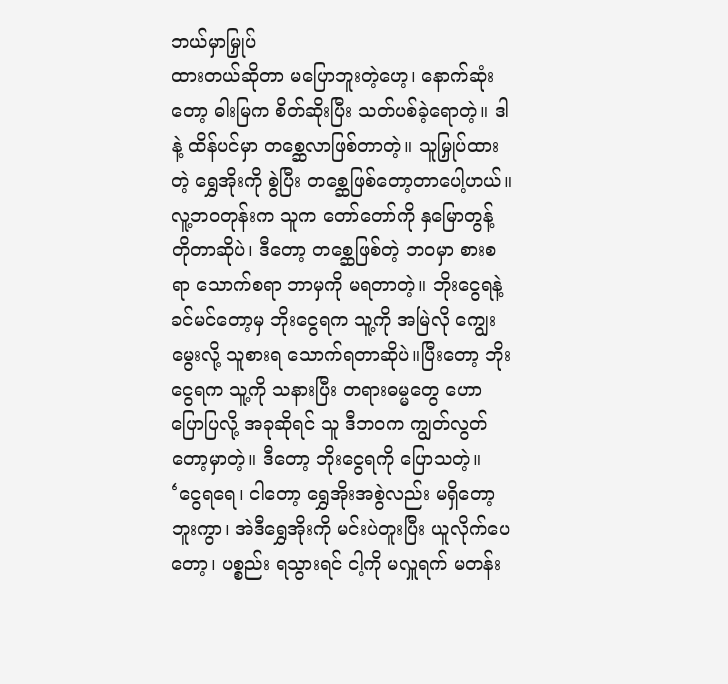ဘယ်မှာမြှုပ်
ထားတယ်ဆိုတာ မပြောဘူးတဲ့ဟေ့၊ နောက်ဆုံး
တော့ ဓါးမြက စိတ်ဆိုးပြီး သတ်ပစ်ခဲ့ရောတဲ့။ ဒါ
နဲ့ ထိန်ပင်မှာ တစ္ဆေလာဖြစ်တာတဲ့။ သူမြှုပ်ထား
တဲ့ ရွှေအိုးကို စွဲပြီး တစ္ဆေဖြစ်တော့တာပေါ့ဟယ်။
လူ့ဘဝတုန်းက သူက တော်တော်ကို နှမြောတွန့်
တိုတာဆိုပဲ၊ ဒီတော့ တစ္ဆေဖြစ်တဲ့ ဘဝမှာ စားစ
ရာ သောက်စရာ ဘာမှကို မရတာတဲ့။ ဘိုးငွေရနဲ့
ခင်မင်တော့မှ ဘိုးငွေရက သူ့ကို အမြဲလို ကျွေး
မွေးလို့ သူစားရ သောက်ရတာဆိုပဲ။ပြီးတော့ ဘိုး
ငွေရက သူ့ကို သနားပြီး တရားဓမ္မတွေ ဟော
ပြောပြလို့ အခုဆိုရင် သူ ဒီဘဝက ကျွတ်လွတ်
တော့မှာတဲ့။ ဒီတော့ ဘိုးငွေရကို ပြောသတဲ့။
‘ငွေရရေ၊ ငါတော့ ရွှေအိုးအစွဲလည်း မရှိတော့
ဘူးကွာ၊ အဲဒီရွှေအိုးကို မင်းပဲတူးပြီး ယူလိုက်ပေ
တော့၊ ပစ္စည်း ရသွားရင် ငါ့ကို မလှူရက် မတန်း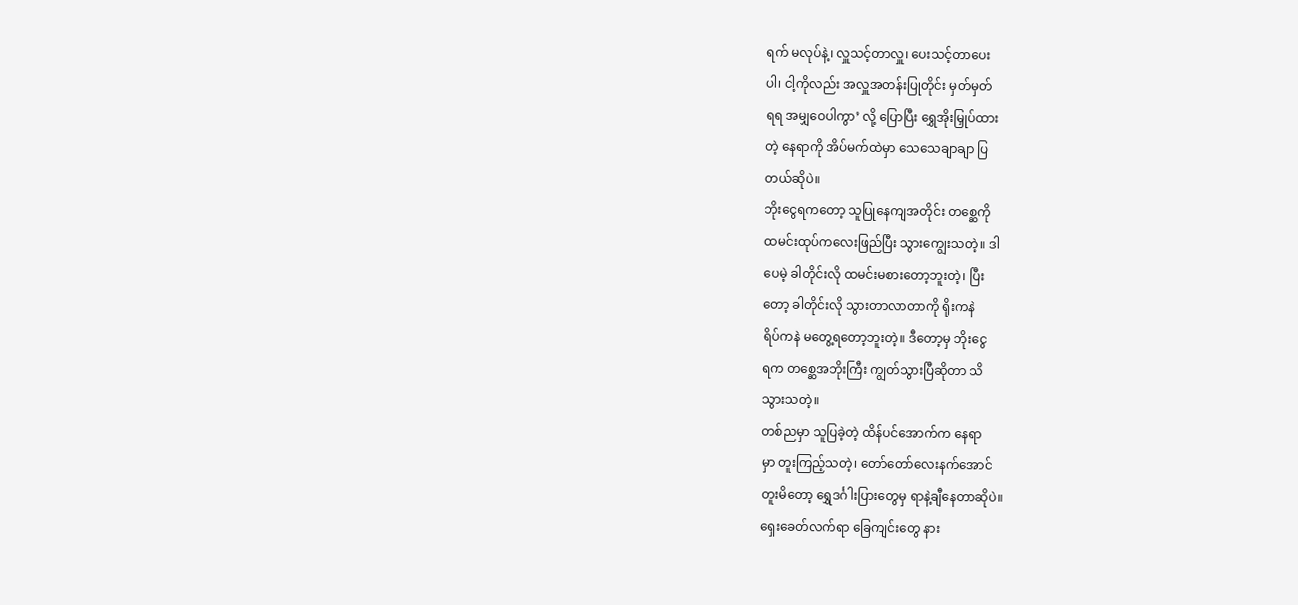ရက် မလုပ်နဲ့၊ လှူသင့်တာလှူ၊ ပေးသင့်တာပေး
ပါ၊ ငါ့ကိုလည်း အလှူအတန်းပြုတိုင်း မှတ်မှတ်
ရရ အမျှဝေပါကွာ’ လို့ ပြောပြီး ရွှေအိုးမြှုပ်ထား
တဲ့ နေရာကို အိပ်မက်ထဲမှာ သေသေချာချာ ပြ
တယ်ဆိုပဲ။
ဘိုးငွေရကတော့ သူပြုနေကျအတိုင်း တစ္ဆေကို
ထမင်းထုပ်ကလေးဖြည်ပြီး သွားကျွေးသတဲ့။ ဒါ
ပေမဲ့ ခါတိုင်းလို ထမင်းမစားတော့ဘူးတဲ့၊ ပြီး
တော့ ခါတိုင်းလို သွားတာလာတာကို ရိုးကနဲ
ရိပ်ကနဲ မတွေ့ရတော့ဘူးတဲ့။ ဒီတော့မှ ဘိုးငွေ
ရက တစ္ဆေအဘိုးကြီး ကျွတ်သွားပြီဆိုတာ သိ
သွားသတဲ့။
တစ်ညမှာ သူပြခဲ့တဲ့ ထိန်ပင်အောက်က နေရာ
မှာ တူးကြည့်သတဲ့၊ တော်တော်လေးနက်အောင်
တူးမိတော့ ရွှေဒင်္ဂါးပြားတွေမှ ရာနဲ့ချီနေတာဆိုပဲ။
ရှေးခေတ်လက်ရာ ခြေကျင်းတွေ နား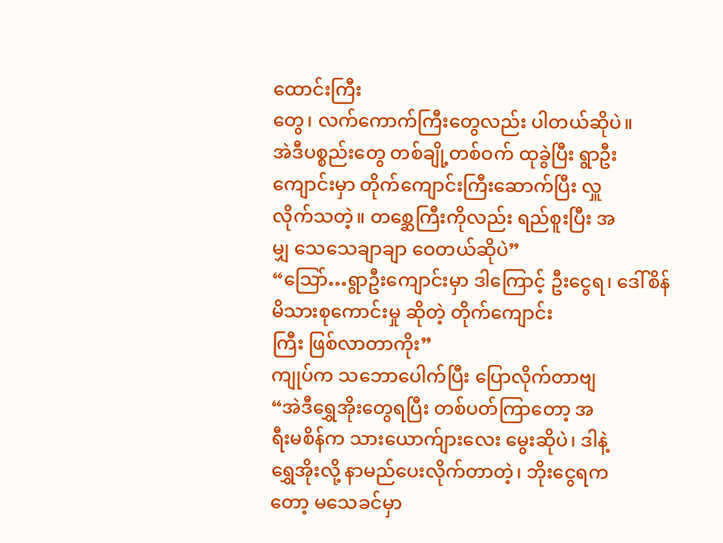ထောင်းကြီး
တွေ၊ လက်ကောက်ကြီးတွေလည်း ပါတယ်ဆိုပဲ။
အဲဒီပစ္စည်းတွေ တစ်ချို့တစ်ဝက် ထုခွဲပြီး ရွာဦး
ကျောင်းမှာ တိုက်ကျောင်းကြီးဆောက်ပြီး လှူ
လိုက်သတဲ့။ တစ္ဆေကြီးကိုလည်း ရည်စူးပြီး အ
မျှ သေသေချာချာ ဝေတယ်ဆိုပဲ”
“သြော်…ရွာဦးကျောင်းမှာ ဒါကြောင့် ဦးငွေရ၊ ဒေါ်စိန်မိသားစုကောင်းမှု ဆိုတဲ့ တိုက်ကျောင်း
ကြီး ဖြစ်လာတာကိုး”
ကျုပ်က သဘောပေါက်ပြီး ပြောလိုက်တာဗျ
“အဲဒီရွှေအိုးတွေရပြီး တစ်ပတ်ကြာတော့ အ
ရီးမစိန်က သားယောက်ျားလေး မွေးဆိုပဲ၊ ဒါနဲ့
ရွှေအိုးလို့ နာမည်ပေးလိုက်တာတဲ့၊ ဘိုးငွေရက
တော့ မသေခင်မှာ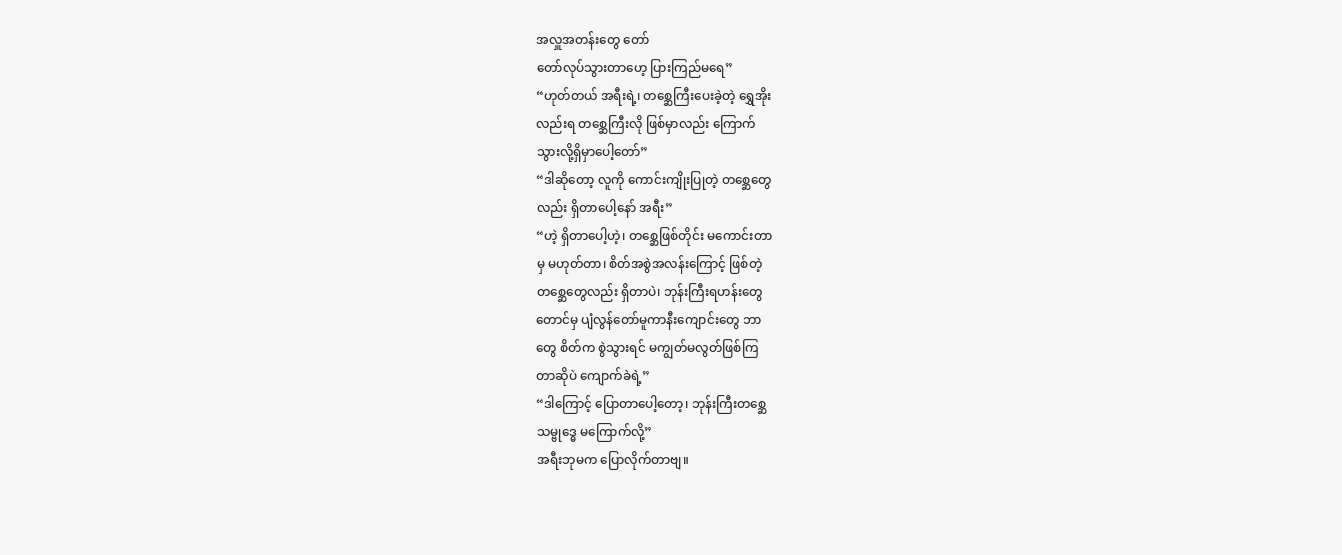အလှူအတန်းတွေ တော်
တော်လုပ်သွားတာဟေ့ ပြားကြည်မရေ”
“ဟုတ်တယ် အရီးရဲ့၊ တစ္ဆေကြီးပေးခဲ့တဲ့ ရွှေအိုး
လည်းရ တစ္ဆေကြီးလို ဖြစ်မှာလည်း ကြောက်
သွားလို့ရှိမှာပေါ့တော်”
“ဒါဆိုတော့ လူကို ကောင်းကျိုးပြုတဲ့ တစ္ဆေတွေ
လည်း ရှိတာပေါ့နော် အရီး”
“ဟဲ့ ရှိတာပေါ့ဟဲ့၊ တစ္ဆေဖြစ်တိုင်း မကောင်းတာ
မှ မဟုတ်တာ၊ စိတ်အစွဲအလန်းကြောင့် ဖြစ်တဲ့
တစ္ဆေတွေလည်း ရှိတာပဲ၊ ဘုန်းကြီးရဟန်းတွေ
တောင်မှ ပျံလွန်တော်မူကာနီးကျောင်းတွေ ဘာ
တွေ စိတ်က စွဲသွားရင် မကျွတ်မလွတ်ဖြစ်ကြ
တာဆိုပဲ ကျောက်ခဲရဲ့”
“ဒါကြောင့် ပြောတာပေါ့တော့၊ ဘုန်းကြီးတစ္ဆေ
သမ္ဗုဒ္ဓေ မကြောက်လို့”
အရီးဘုမက ပြောလိုက်တာဗျ။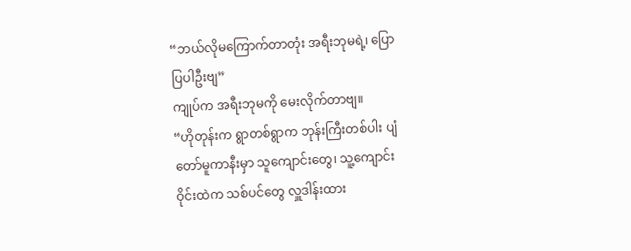“ဘယ်လိုမကြောက်တာတုံး အရီးဘုမရဲ့၊ ပြော
ပြပါဦးဗျ”
ကျုပ်က အရီးဘုမကို မေးလိုက်တာဗျ။
“ဟိုတုန်းက ရွာတစ်ရွာက ဘုန်းကြီးတစ်ပါး ပျံ
တော်မူကာနီးမှာ သူကျောင်းတွေ၊ သူ့ကျောင်း
ဝိုင်းထဲက သစ်ပင်တွေ လှူဒါန်းထား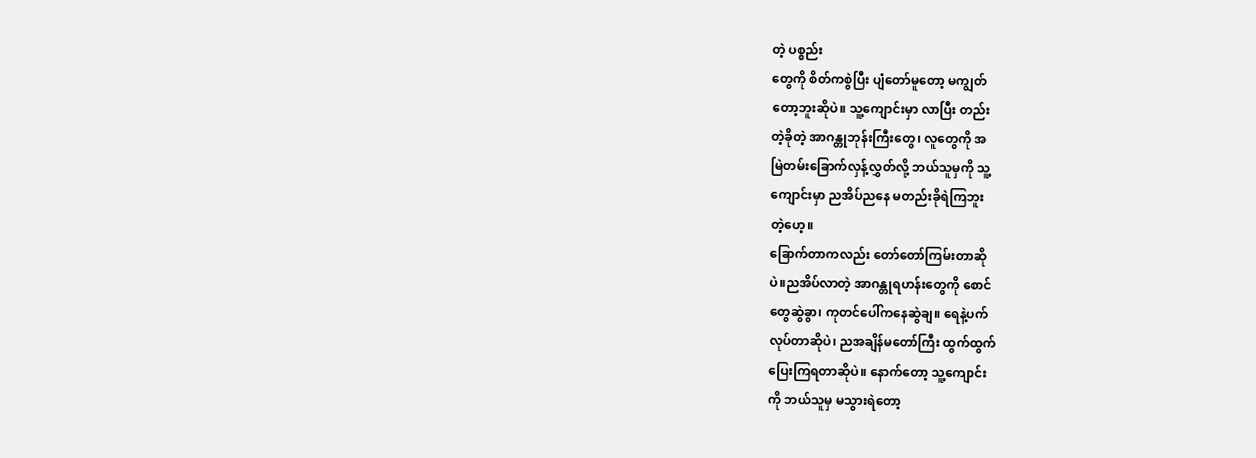တဲ့ ပစ္စည်း
တွေကို စိတ်ကစွဲပြီး ပျံတော်မူတော့ မကျွတ်
တော့ဘူးဆိုပဲ။ သူ့ကျောင်းမှာ လာပြီး တည်း
တဲ့ခိုတဲ့ အာဂန္တုဘုန်းကြီးတွေ၊ လူတွေကို အ
မြဲတမ်းခြောက်လှန့်လွှတ်လို့ ဘယ်သူမှကို သူ့
ကျောင်းမှာ ညအိပ်ညနေ မတည်းခိုရဲကြဘူး
တဲ့ဟေ့။
ခြောက်တာကလည်း တော်တော်ကြမ်းတာဆို
ပဲ။ညအိပ်လာတဲ့ အာဂန္တုရဟန်းတွေကို စောင်
တွေဆွဲခွာ၊ ကုတင်ပေါ်ကနေဆွဲချ။ ရေနဲ့ပက်
လုပ်တာဆိုပဲ၊ ညအချိန်မတော်ကြီး ထွက်ထွက်
ပြေးကြရတာဆိုပဲ။ နောက်တော့ သူ့ကျောင်း
ကို ဘယ်သူမှ မသွားရဲတော့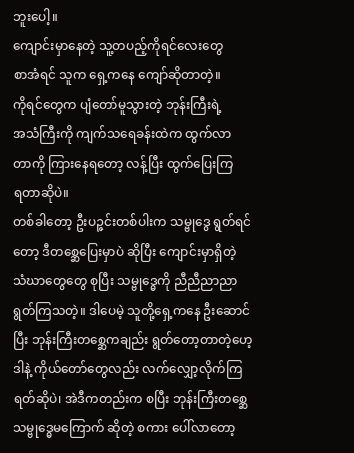ဘူးပေါ့။
ကျောင်းမှာနေတဲ့ သူ့တပည့်ကိုရင်လေးတွေ
စာအံရင် သူက ရှေ့ကနေ ကျော်ဆိုတာတဲ့။
ကိုရင်တွေက ပျံတော်မူသွားတဲ့ ဘုန်းကြီးရဲ့
အသံကြီးကို ကျက်သရေခန်းထဲက ထွက်လာ
တာကို ကြားနေရတော့ လန့်ပြီး ထွက်ပြေးကြ
ရတာဆိုပဲ။
တစ်ခါတော့ ဦးပဉ္ဇင်းတစ်ပါးက သမ္ဗုဒွေ ရွတ်ရင်
တော့ ဒီတစ္ဆေပြေးမှာပဲ ဆိုပြီး ကျောင်းမှာရှိတဲ့
သံဃာတွေတွေ စုပြီး သမ္ဗုဒ္ဓေကို ညီညီညာညာ
ရွတ်ကြသတဲ့။ ဒါပေမဲ့ သူတို့ရှေ့ကနေ ဦးဆောင်
ပြီး ဘုန်းကြီးတစ္ဆေကချည်း ရွတ်တော့တာတဲ့ဟေ့
ဒါနဲ့ ကိုယ်တော်တွေလည်း လက်လျှော့လိုက်ကြ
ရတ်ဆိုပဲ၊ အဲဒီကတည်းက စပြီး ဘုန်းကြီးတစ္ဆေ
သမ္ဗုဒ္ဓေမကြောက် ဆိုတဲ့ စကား ပေါ်လာတော့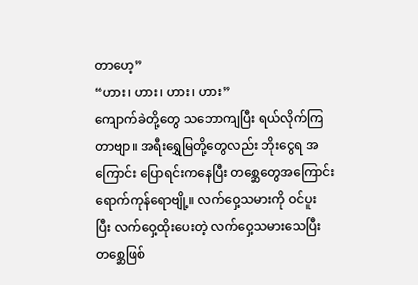တာဟေ့”
“ဟား၊ ဟား၊ ဟား၊ ဟား”
ကျောက်ခဲတို့တွေ သဘောကျပြီး ရယ်လိုက်ကြ
တာဗျာ။ အရီးရွှေမြတို့တွေလည်း ဘိုးငွေရ အ
ကြောင်း ပြောရင်းကနေပြီး တစ္ဆေတွေအကြောင်း
ရောက်ကုန်ရောဗျို့။ လက်ဝှေ့သမားကို ဝင်ပူး
ပြီး လက်ဝှေ့ထိုးပေးတဲ့ လက်ဝှေ့သမားသေပြီး
တစ္ဆေဖြစ်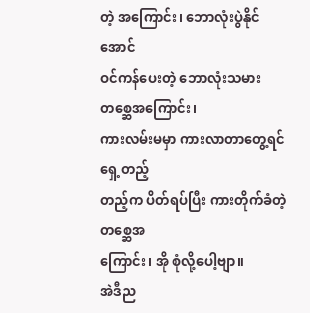တဲ့ အကြောင်း၊ ဘောလုံးပွဲနိုင်အောင်
ဝင်ကန်ပေးတဲ့ ဘောလုံးသမားတစ္ဆေအကြောင်း၊
ကားလမ်းမမှာ ကားလာတာတွေ့ရင် ရှေ့တည့်
တည့်က ပိတ်ရပ်ပြီး ကားတိုက်ခံတဲ့ တစ္ဆေအ
ကြောင်း၊ အို စုံလို့ပေါ့ဗျာ။
အဲဒီည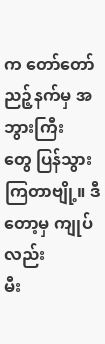က တော်တော်ညဉ့်နက်မှ အဘွားကြီး
တွေ ပြန်သွားကြတာဗျို့။ ဒီတော့မှ ကျုပ်လည်း
မီး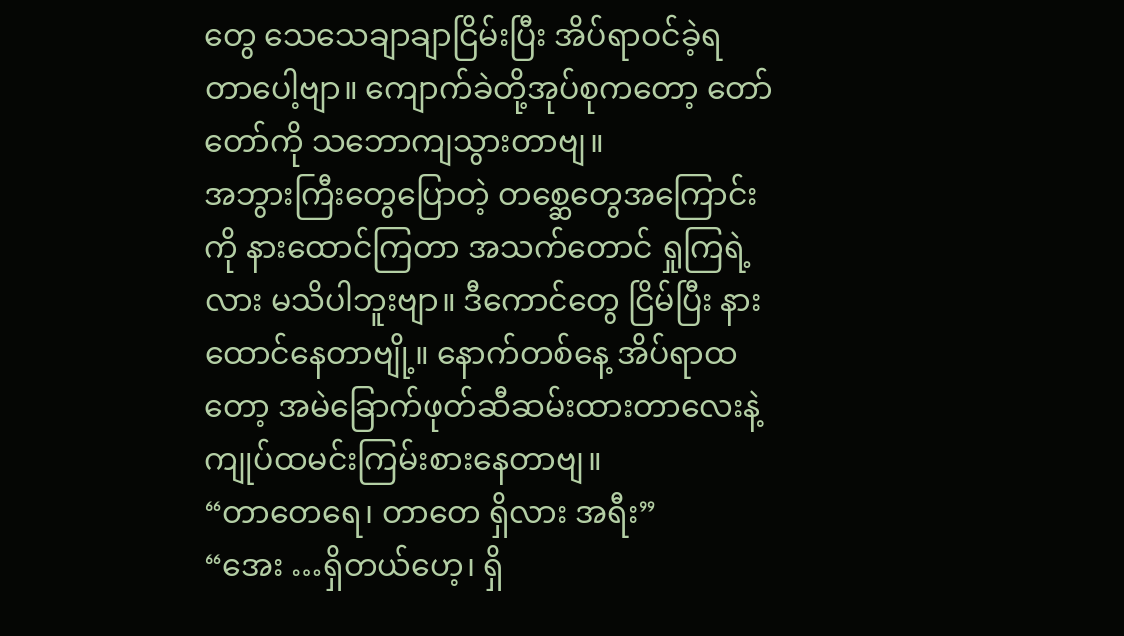တွေ သေသေချာချာငြိမ်းပြီး အိပ်ရာဝင်ခဲ့ရ
တာပေါ့ဗျာ။ ကျောက်ခဲတို့အုပ်စုကတော့ တော်
တော်ကို သဘောကျသွားတာဗျ။
အဘွားကြီးတွေပြောတဲ့ တစ္ဆေတွေအကြောင်း
ကို နားထောင်ကြတာ အသက်တောင် ရှုကြရဲ့
လား မသိပါဘူးဗျာ။ ဒီကောင်တွေ ငြိမ်ပြီး နား
ထောင်နေတာဗျို့။ နောက်တစ်နေ့ အိပ်ရာထ
တော့ အမဲခြောက်ဖုတ်ဆီဆမ်းထားတာလေးနဲ့
ကျုပ်ထမင်းကြမ်းစားနေတာဗျ။
“တာတေရေ၊ တာတေ ရှိလား အရီး”
“အေး …ရှိတယ်ဟေ့၊ ရှိ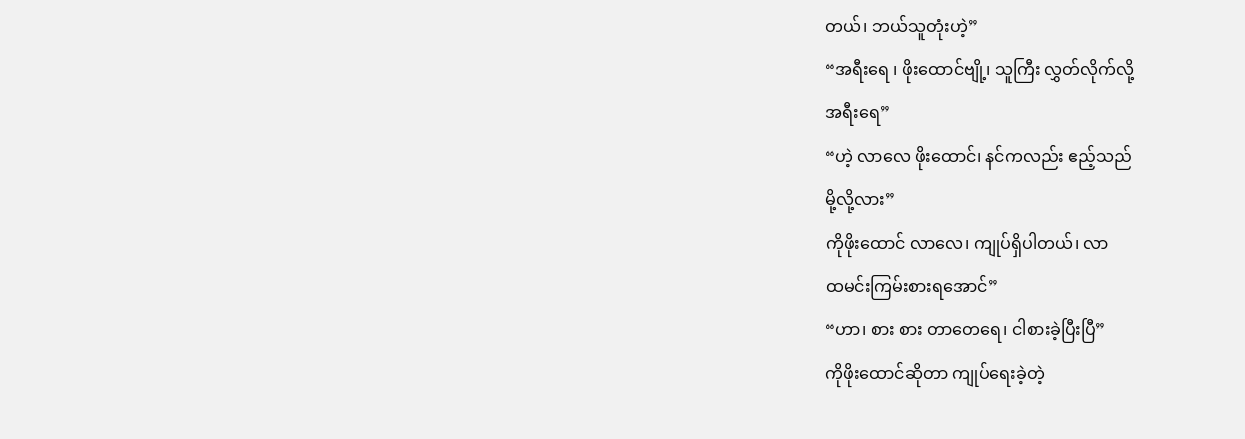တယ်၊ ဘယ်သူတုံးဟဲ့”
“အရီးရေ ၊ ဖိုးထောင်ဗျို့၊ သူကြီး လွှတ်လိုက်လို့
အရီးရေ”
“ဟဲ့ လာလေ ဖိုးထောင်၊ နင်ကလည်း ဧည့်သည်
မို့လို့လား”
ကိုဖိုးထောင် လာလေ၊ ကျုပ်ရှိပါတယ်၊ လာ
ထမင်းကြမ်းစားရအောင်”
“ဟာ၊ စား စား တာတေရေ၊ ငါစားခဲ့ပြီးပြီ”
ကိုဖိုးထောင်ဆိုတာ ကျုပ်ရေးခဲ့တဲ့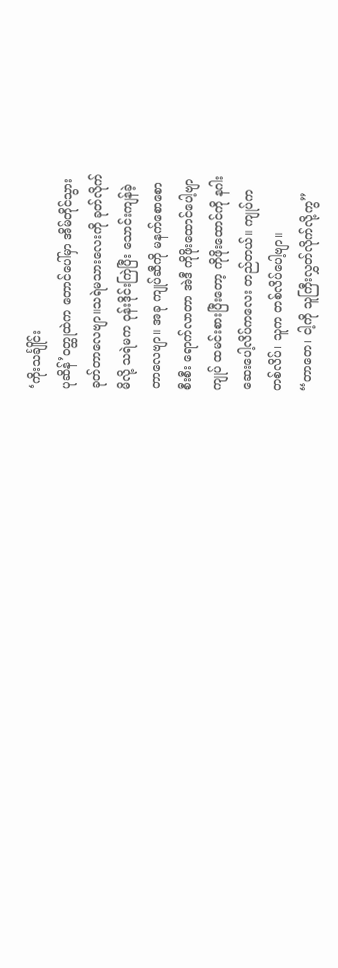‘ကိုးသင်္ချိုင်း
ပုဆိန်’ဝတ္ထုထဲက တောင်ပေါ်မှာ အိမ်တိုင်သွား
ခုတ်တာလေဗျာ။သရဲမသားလေးကို ခုတ်လိုက်
မိလို့ သရဲမက ဝုန်းဒိုင်းကြဲပြီး သောင်းကျန်ခဲ့
တာလေဗျာ။ အခု ကျုပ်ဆီကို မနက်စောစော
စီးစီး ရောက်လာတာ အဲဒီ ကိုဖိုးထောင်ပေါ့ဗျာ
ကျုပ် ထမင်းစားပြီးတော့ ကိုဖိုးထောင်ကို နဂါး
ဆေးပေါ့လိပ်ကလေး တည်တယ်။ ကျုပ်က
တစ်လိပ်၊ သူက တစ်လိပ်ပေါ့ဗျာ။
“တာတေ၊ ငါ့ကို သူကြီးလွှတ်လိုက်လို့ကွ”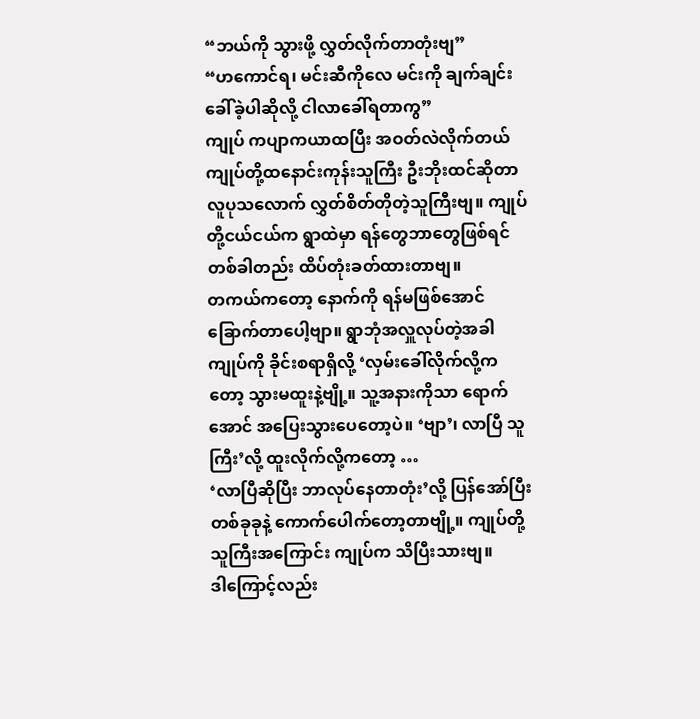“ဘယ်ကို သွားဖို့ လွှတ်လိုက်တာတုံးဗျ”
“ဟကောင်ရ၊ မင်းဆီကိုလေ မင်းကို ချက်ချင်း
ခေါ်ခဲ့ပါဆိုလို့ ငါလာခေါ်ရတာကွ”
ကျုပ် ကပျာကယာထပြီး အဝတ်လဲလိုက်တယ်
ကျုပ်တို့ထနောင်းကုန်းသူကြီး ဦးဘိုးထင်ဆိုတာ
လူပုသလောက် လွှတ်စိတ်တိုတဲ့သူကြီးဗျ။ ကျုပ်
တို့ငယ်ငယ်က ရွာထဲမှာ ရန်တွေဘာတွေဖြစ်ရင်
တစ်ခါတည်း ထိပ်တုံးခတ်ထားတာဗျ။
တကယ်ကတော့ နောက်ကို ရန်မဖြစ်အောင်
ခြောက်တာပေါ့ဗျာ။ ရွာဘုံအလှူလုပ်တဲ့အခါ
ကျုပ်ကို ခိုင်းစရာရှိလို့ ‘လှမ်းခေါ်လိုက်လို့က
တော့ သွားမထူးနဲ့ဗျို့။ သူ့အနားကိုသာ ရောက်
အောင် အပြေးသွားပေတော့ပဲ။ ‘ဗျာ’၊ လာပြီ သူ
ကြီး’လို့ ထူးလိုက်လို့ကတော့ …
‘လာပြီဆိုပြီး ဘာလုပ်နေတာတုံး’လို့ ပြန်အော်ပြီး
တစ်ခုခုနဲ့ ကောက်ပေါက်တော့တာဗျို့။ ကျုပ်တို့
သူကြီးအကြောင်း ကျုပ်က သိပြီးသားဗျ။
ဒါကြောင့်လည်း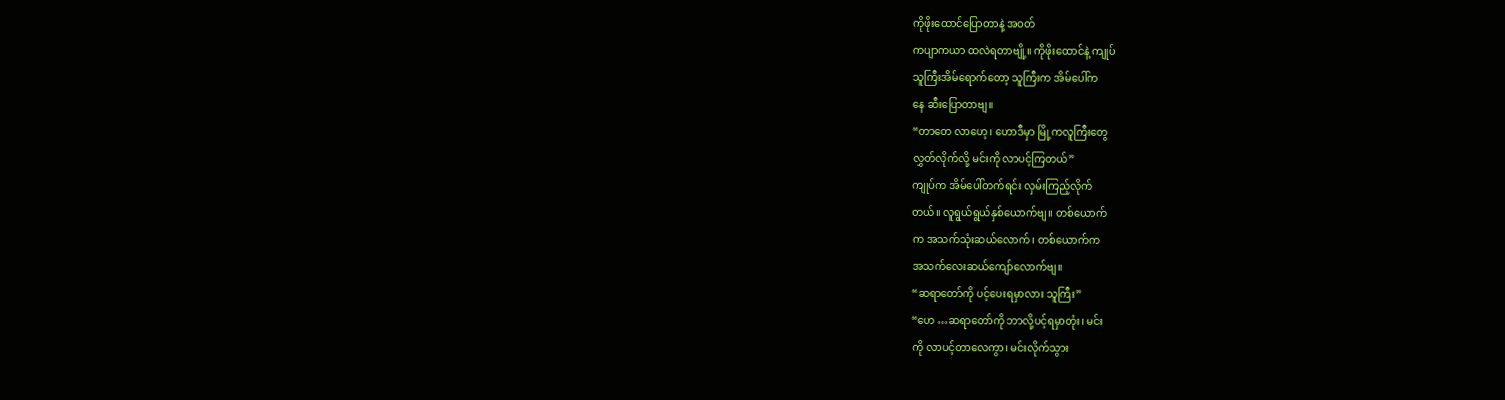ကိုဖိုးထောင်ပြောတာနဲ့ အဝတ်
ကပျာကယာ ထလဲရတာဗျို့။ ကိုဖိုးထောင်နဲ့ ကျုပ်
သူကြီးအိမ်ရောက်တော့ သူကြီးက အိမ်ပေါ်က
နေ ဆီးပြောတာဗျ။
“တာတေ လာဟေ့၊ ဟောဒီမှာ မြို့ကလူကြီးတွေ
လွှတ်လိုက်လို့ မင်းကို လာပင့်ကြတယ်”
ကျုပ်က အိမ်ပေါ်တက်ရင်း လှမ်းကြည့်လိုက်
တယ်။ လူရွယ်ရွယ်နှစ်ယောက်ဗျ။ တစ်ယောက်
က အသက်သုံးဆယ်လောက်၊ တစ်ယောက်က
အသက်လေးဆယ်ကျော်လောက်ဗျ။
“ဆရာတော်ကို ပင့်ပေးရမှာလား သူကြီး”
“ဟေ …ဆရာတော်ကို ဘာလို့ပင့်ရမှာတုံး၊ မင်း
ကို လာပင့်တာလေကွာ၊ မင်းလိုက်သွား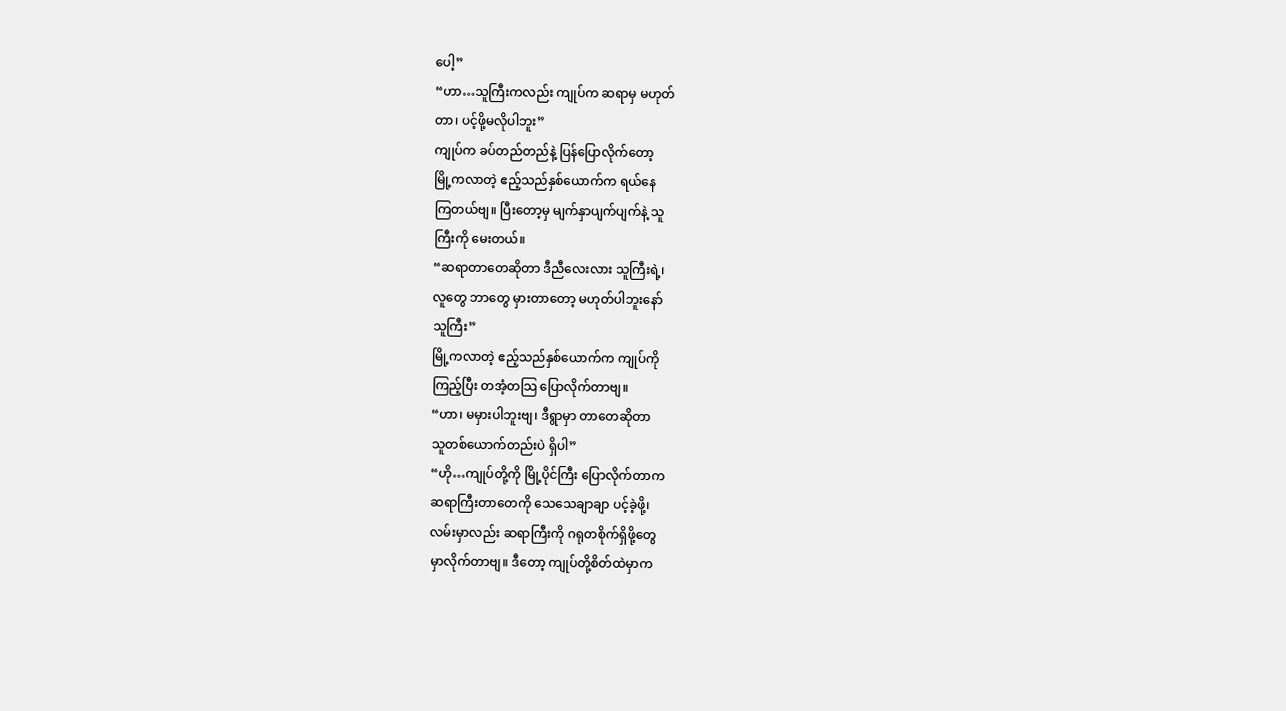ပေါ့”
“ဟာ…သူကြီးကလည်း ကျုပ်က ဆရာမှ မဟုတ်
တာ၊ ပင့်ဖို့မလိုပါဘူး”
ကျုပ်က ခပ်တည်တည်နဲ့ ပြန်ပြောလိုက်တော့
မြို့ကလာတဲ့ ဧည့်သည်နှစ်ယောက်က ရယ်နေ
ကြတယ်ဗျ။ ပြီးတော့မှ မျက်နှာပျက်ပျက်နဲ့ သူ
ကြီးကို မေးတယ်။
“ဆရာတာတေဆိုတာ ဒီညီလေးလား သူကြီးရဲ့၊
လူတွေ ဘာတွေ မှားတာတော့ မဟုတ်ပါဘူးနော်
သူကြီး”
မြို့ကလာတဲ့ ဧည့်သည်နှစ်ယောက်က ကျုပ်ကို
ကြည့်ပြီး တအံ့တသြ ပြောလိုက်တာဗျ။
“ဟာ၊ မမှားပါဘူးဗျ၊ ဒီရွာမှာ တာတေဆိုတာ
သူတစ်ယောက်တည်းပဲ ရှိပါ”
“ဟို…ကျုပ်တို့ကို မြို့ပိုင်ကြီး ပြောလိုက်တာက
ဆရာကြီးတာတေကို သေသေချာချာ ပင့်ခဲ့ဖို့၊
လမ်းမှာလည်း ဆရာကြီးကို ဂရုတစိုက်ရှိဖို့တွေ
မှာလိုက်တာဗျ။ ဒီတော့ ကျုပ်တို့စိတ်ထဲမှာက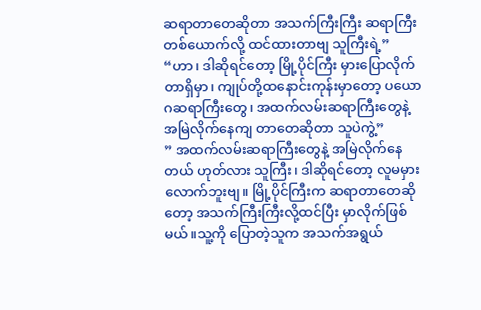ဆရာတာတေဆိုတာ အသက်ကြီးကြီး ဆရာကြီး
တစ်ယောက်လို့ ထင်ထားတာဗျ သူကြီးရဲ့”
“ဟာ၊ ဒါဆိုရင်တော့ မြို့ပိုင်ကြီး မှားပြောလိုက်
တာရှိမှာ၊ ကျုပ်တို့ထနောင်းကုန်းမှာတော့ ပယော
ဂဆရာကြီးတွေ၊ အထက်လမ်းဆရာကြီးတွေနဲ့
အမြဲလိုက်နေကျ တာတေဆိုတာ သူပဲကွဲ့”
” အထက်လမ်းဆရာကြီးတွေနဲ့ အမြဲလိုက်နေ
တယ် ဟုတ်လား သူကြီး၊ ဒါဆိုရင်တော့ လူမမှား
လောက်ဘူးဗျ။ မြို့ပိုင်ကြီးက ဆရာတာတေဆို
တော့ အသက်ကြီးကြီးလို့ထင်ပြီး မှာလိုက်ဖြစ်
မယ်။သူ့ကို ပြောတဲ့သူက အသက်အရွယ်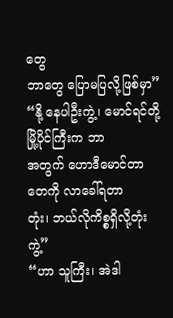တွေ
ဘာတွေ ပြောမပြလို့ဖြစ်မှာ”
“နို့ နေပါဦးကွဲ့၊ မောင်ရင်တို့ မြို့ပိုင်ကြီးက ဘာ
အတွက် ဟောဒီမောင်တာတေကို လာခေါ်ရတာ
တုံး၊ ဘယ်လိုကိစ္စရှိလို့တုံးကွဲ့”
“ဟာ သူကြီး၊ အဲဒါ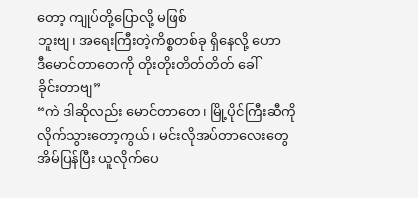တော့ ကျုပ်တို့ပြောလို့ မဖြစ်
ဘူးဗျ၊ အရေးကြီးတဲ့ကိစ္စတစ်ခု ရှိနေလို့ ဟော
ဒီမောင်တာတေကို တိုးတိုးတိတ်တိတ် ခေါ်
ခိုင်းတာဗျ”
“ကဲ ဒါဆိုလည်း မောင်တာတေ၊ မြို့ပိုင်ကြီးဆီကို
လိုက်သွားတော့ကွယ်၊ မင်းလိုအပ်တာလေးတွေ
အိမ်ပြန်ပြီး ယူလိုက်ပေ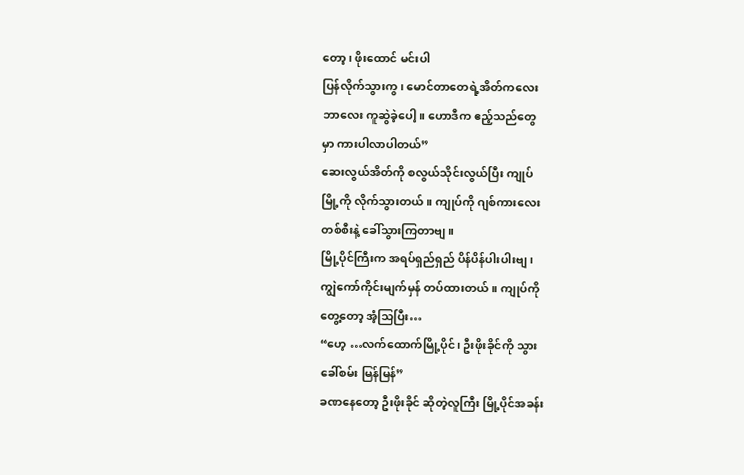တော့၊ ဖိုးထောင် မင်းပါ
ပြန်လိုက်သွားကွ၊ မောင်တာတေရဲ့အိတ်ကလေး
ဘာလေး ကူဆွဲခဲ့ပေါ့။ ဟောဒီက ဧည့်သည်တွေ
မှာ ကားပါလာပါတယ်”
ဆေးလွယ်အိတ်ကို စလွယ်သိုင်းလွယ်ပြီး ကျုပ်
မြို့ကို လိုက်သွားတယ်။ ကျုပ်ကို ဂျစ်ကားလေး
တစ်စီးနဲ့ ခေါ်သွားကြတာဗျ။
မြို့ပိုင်ကြီးက အရပ်ရှည်ရှည် ပိန်ပိန်ပါးပါးဗျ၊
ကျွဲကော်ကိုင်းမျက်မှန် တပ်ထားတယ်။ ကျုပ်ကို
တွေ့တော့ အံ့သြပြီး…
“ဟေ့ …လက်ထောက်မြို့ပိုင်၊ ဦးဖိုးခိုင်ကို သွား
ခေါ်စမ်း မြန်မြန်”
ခဏနေတော့ ဦးဖိုးခိုင် ဆိုတဲ့လူကြီး မြို့ပိုင်အခန်း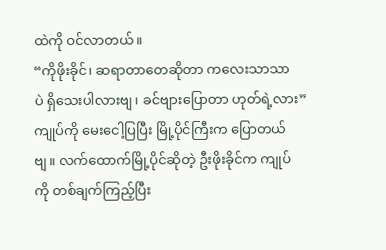ထဲကို ဝင်လာတယ်။
“ကိုဖိုးခိုင်၊ ဆရာတာတေဆိုတာ ကလေးသာသာ
ပဲ ရှိသေးပါလားဗျ၊ ခင်ဗျားပြောတာ ဟုတ်ရဲ့လား”
ကျုပ်ကို မေးငေါ့ပြပြီး မြို့ပိုင်ကြီးက ပြောတယ်
ဗျ။ လက်ထောက်မြို့ပိုင်ဆိုတဲ့ ဦးဖိုးခိုင်က ကျုပ်
ကို တစ်ချက်ကြည့်ပြီး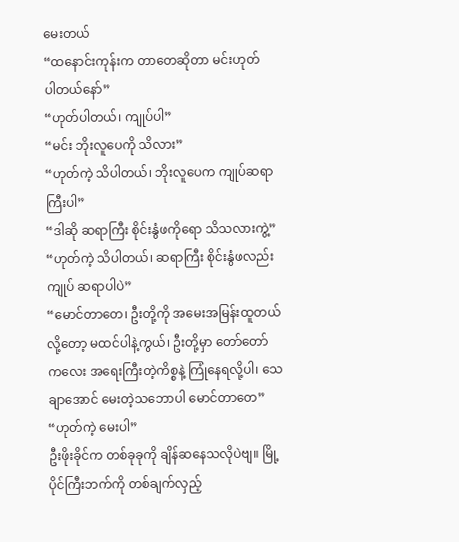မေးတယ်
“ထနောင်းကုန်းက တာတေဆိုတာ မင်းဟုတ်
ပါတယ်နော်”
“ဟုတ်ပါတယ်၊ ကျုပ်ပါ”
“မင်း ဘိုးလူပေကို သိလား”
“ဟုတ်ကဲ့ သိပါတယ်၊ ဘိုးလူပေက ကျုပ်ဆရာ
ကြီးပါ”
“ဒါဆို ဆရာကြီး စိုင်းနွံဖကိုရော သိသလားကွဲ့”
“ဟုတ်ကဲ့ သိပါတယ်၊ ဆရာကြီး စိုင်းနွံဖလည်း
ကျုပ် ဆရာပါပဲ”
“မောင်တာတေ၊ ဦးတို့ကို အမေးအမြန်းထူတယ်
လို့တော့ မထင်ပါနဲ့ကွယ်၊ ဦးတို့မှာ တော်တော်
ကလေး အရေးကြီးတဲ့ကိစ္စနဲ့ ကြုံနေရလို့ပါ၊ သေ
ချာအောင် မေးတဲ့သဘောပါ မောင်တာတေ”
“ဟုတ်ကဲ့ မေးပါ”
ဦးဖိုးခိုင်က တစ်ခုခုကို ချိန်ဆနေသလိုပဲဗျ။ မြို့
ပိုင်ကြီးဘက်ကို တစ်ချက်လှည့်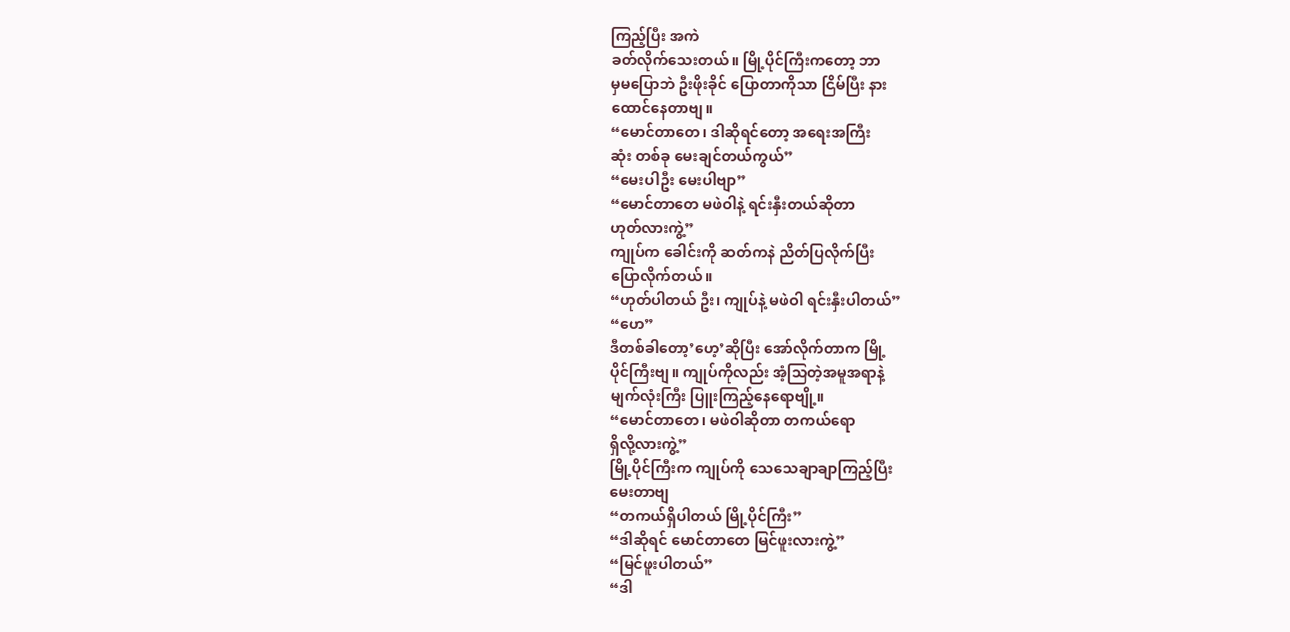ကြည့်ပြီး အကဲ
ခတ်လိုက်သေးတယ်။ မြို့ပိုင်ကြီးကတော့ ဘာ
မှမပြောဘဲ ဦးဖိုးခိုင် ပြောတာကိုသာ ငြိမ်ပြီး နား
ထောင်နေတာဗျ။
“မောင်တာတေ၊ ဒါဆိုရင်တော့ အရေးအကြီး
ဆုံး တစ်ခု မေးချင်တယ်ကွယ်”
“မေးပါဦး မေးပါဗျာ”
“မောင်တာတေ မဖဲဝါနဲ့ ရင်းနှီးတယ်ဆိုတာ
ဟုတ်လားကွဲ့”
ကျုပ်က ခေါင်းကို ဆတ်ကနဲ ညိတ်ပြလိုက်ပြီး
ပြောလိုက်တယ်။
“ဟုတ်ပါတယ် ဦး၊ ကျုပ်နဲ့ မဖဲဝါ ရင်းနှီးပါတယ်”
“ဟေ”
ဒီတစ်ခါတော့’ဟေ့’ဆိုပြီး အော်လိုက်တာက မြို့
ပိုင်ကြီးဗျ။ ကျုပ်ကိုလည်း အံ့သြတဲ့အမူအရာနဲ့
မျက်လုံးကြီး ပြူးကြည့်နေရောဗျို့။
“မောင်တာတေ၊ မဖဲဝါဆိုတာ တကယ်ရော
ရှိလို့လားကွဲ့”
မြို့ပိုင်ကြီးက ကျုပ်ကို သေသေချာချာကြည့်ပြီး
မေးတာဗျ
“တကယ်ရှိပါတယ် မြို့ပိုင်ကြီး”
“ဒါဆိုရင် မောင်တာတေ မြင်ဖူးလားကွဲ့”
“မြင်ဖူးပါတယ်”
“ဒါ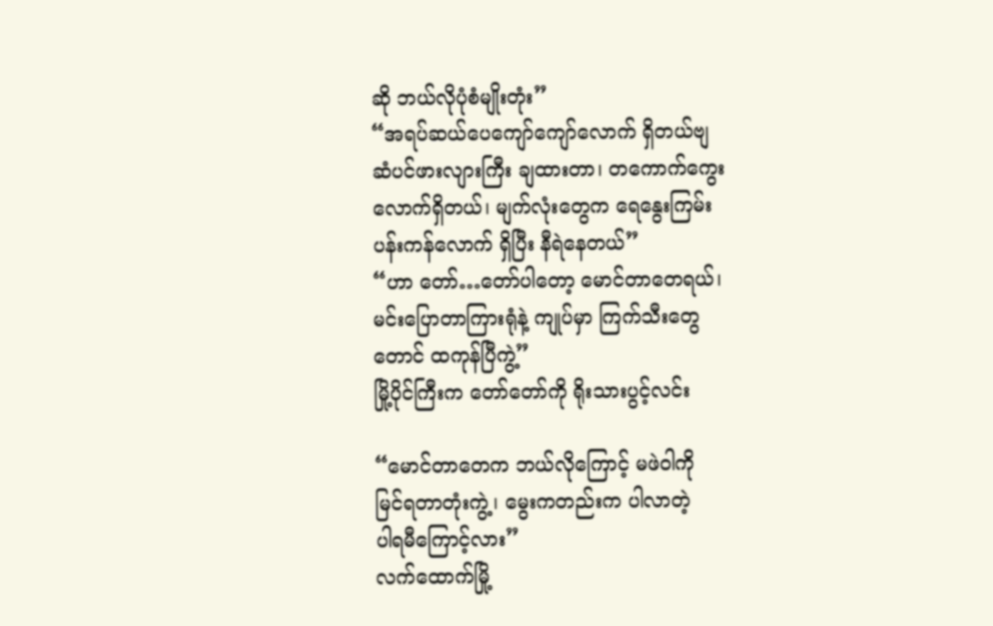ဆို ဘယ်လိုပုံစံမျိုးတုံး”
“အရပ်ဆယ်ပေကျော်ကျော်လောက် ရှိတယ်ဗျ
ဆံပင်ဖားလျားကြီး ချထားတာ၊ တကောက်ကွေး
လောက်ရှိတယ်၊ မျက်လုံးတွေက ရေနွေးကြမ်း
ပန်းကန်လောက် ရှိပြီး နီရဲနေတယ်”
“ဟာ တော်…တော်ပါတော့ မောင်တာတေရယ်၊
မင်းပြောတာကြားရုံနဲ့ ကျုပ်မှာ ကြက်သီးတွေ
တောင် ထကုန်ပြီကွဲ့”
မြို့ပိုင်ကြီးက တော်တော်ကို ရိုးသားပွင့်လင်း

“မောင်တာတေက ဘယ်လိုကြောင့် မဖဲဝါကို
မြင်ရတာတုံးကွဲ့၊ မွေးကတည်းက ပါလာတဲ့
ပါရမီကြောင့်လား”
လက်ထောက်မြို့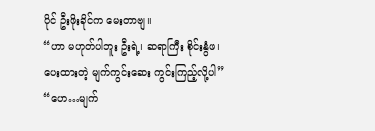ပိုင် ဦးဖိုးခိုင်က မေးတာဗျ။
“ဟာ မဟုတ်ပါဘူး ဦးရဲ့၊ ဆရာကြီး စိုင်းနွံဖ၊
ပေးထားတဲ့ မျက်ကွင်းဆေး ကွင်းကြည့်လို့ပါ”
“ဟေ…မျက်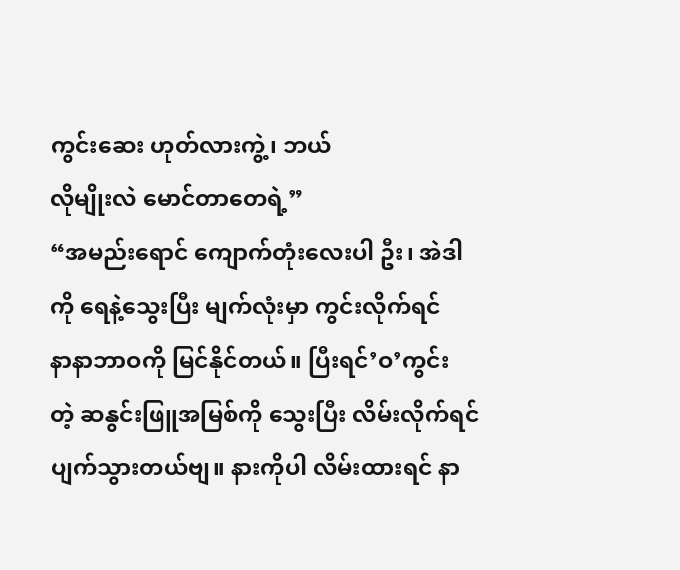ကွင်းဆေး ဟုတ်လားကွဲ့၊ ဘယ်
လိုမျိုးလဲ မောင်တာတေရဲ့”
“အမည်းရောင် ကျောက်တုံးလေးပါ ဦး၊ အဲဒါ
ကို ရေနဲ့သွေးပြီး မျက်လုံးမှာ ကွင်းလိုက်ရင်
နာနာဘာဝကို မြင်နိုင်တယ်။ ပြီးရင်’ဝ’ကွင်း
တဲ့ ဆနွင်းဖြူအမြစ်ကို သွေးပြီး လိမ်းလိုက်ရင်
ပျက်သွားတယ်ဗျ။ နားကိုပါ လိမ်းထားရင် နာ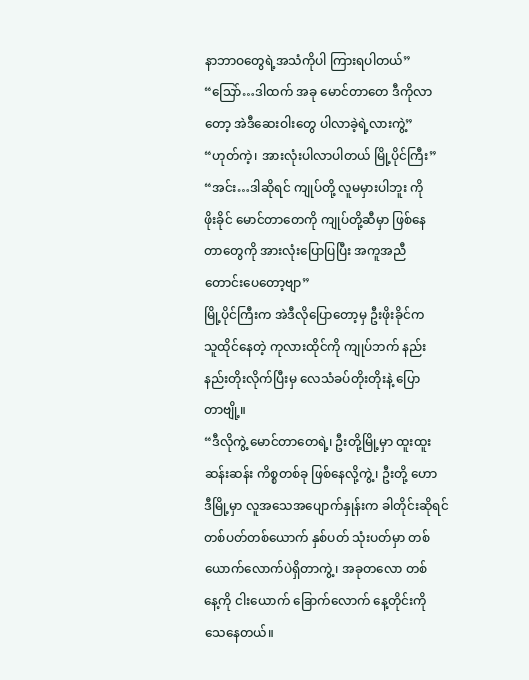နာဘာဝတွေရဲ့အသံကိုပါ ကြားရပါတယ်”
“သြော်…ဒါထက် အခု မောင်တာတေ ဒီကိုလာ
တော့ အဲဒီဆေးဝါးတွေ ပါလာခဲ့ရဲ့လားကွဲ့”
“ဟုတ်ကဲ့၊ အားလုံးပါလာပါတယ် မြို့ပိုင်ကြီး”
“အင်း…ဒါဆိုရင် ကျုပ်တို့ လူမမှားပါဘူး ကို
ဖိုးခိုင် မောင်တာတေကို ကျုပ်တို့ဆီမှာ ဖြစ်နေ
တာတွေကို အားလုံးပြောပြပြီး အကူအညီ
တောင်းပေတော့ဗျာ”
မြို့ပိုင်ကြီးက အဲဒီလိုပြောတော့မှ ဦးဖိုးခိုင်က
သူထိုင်နေတဲ့ ကုလားထိုင်ကို ကျုပ်ဘက် နည်း
နည်းတိုးလိုက်ပြီးမှ လေသံခပ်တိုးတိုးနဲ့ ပြော
တာဗျို့။
“ဒီလိုကွဲ့ မောင်တာတေရဲ့၊ ဦးတို့မြို့မှာ ထူးထူး
ဆန်းဆန်း ကိစ္စတစ်ခု ဖြစ်နေလို့ကွဲ့၊ ဦးတို့ ဟော
ဒီမြို့မှာ လူအသေအပျောက်နှုန်းက ခါတိုင်းဆိုရင်
တစ်ပတ်တစ်ယောက် နှစ်ပတ် သုံးပတ်မှာ တစ်
ယောက်လောက်ပဲရှိတာကွဲ့၊ အခုတလော တစ်
နေ့ကို ငါးယောက် ခြောက်လောက် နေ့တိုင်းကို
သေနေတယ်။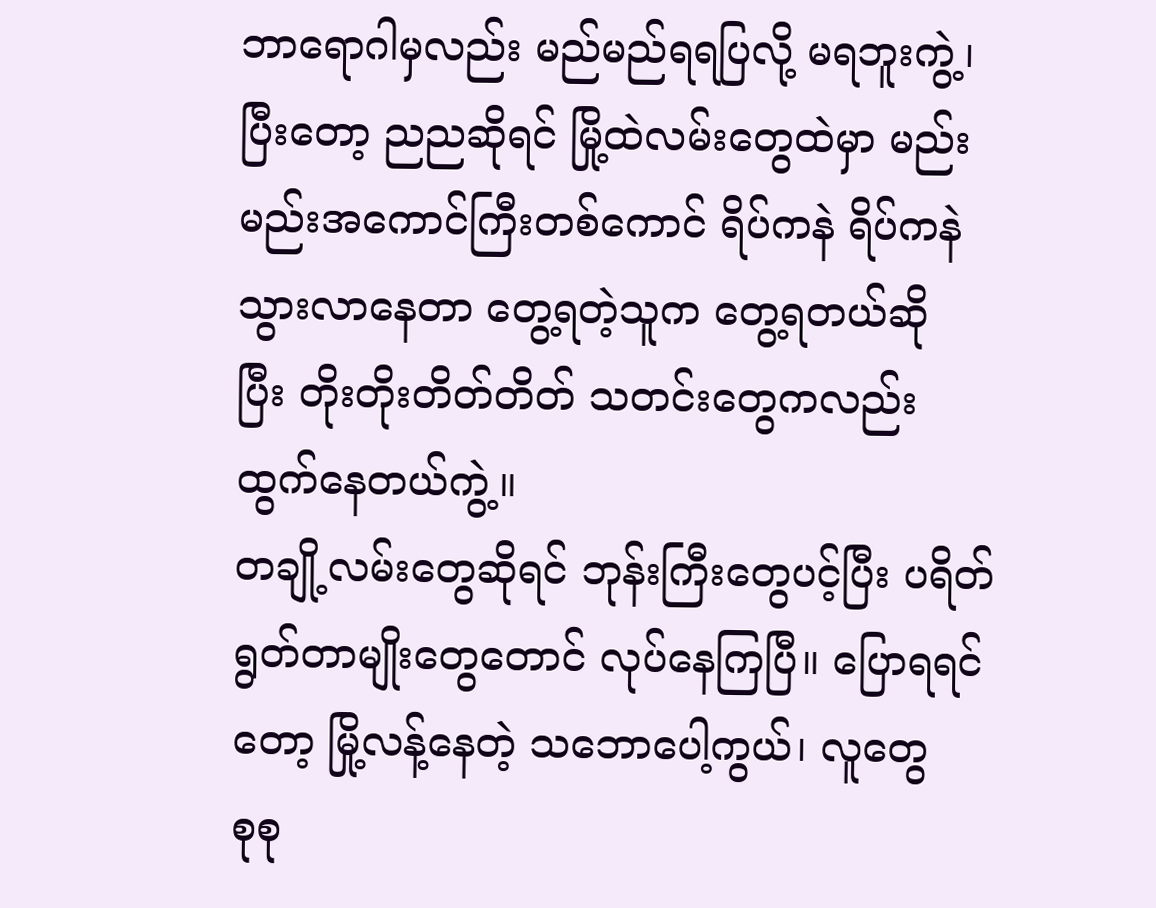ဘာရောဂါမှလည်း မည်မည်ရရပြလို့ မရဘူးကွဲ့၊
ပြီးတော့ ညညဆိုရင် မြို့ထဲလမ်းတွေထဲမှာ မည်း
မည်းအကောင်ကြီးတစ်ကောင် ရိပ်ကနဲ ရိပ်ကနဲ
သွားလာနေတာ တွေ့ရတဲ့သူက တွေ့ရတယ်ဆို
ပြီး တိုးတိုးတိတ်တိတ် သတင်းတွေကလည်း
ထွက်နေတယ်ကွဲ့။
တချို့လမ်းတွေဆိုရင် ဘုန်းကြီးတွေပင့်ပြီး ပရိတ်
ရွတ်တာမျိုးတွေတောင် လုပ်နေကြပြီ။ ပြောရရင်
တော့ မြို့လန့်နေတဲ့ သဘောပေါ့ကွယ်၊ လူတွေ
စုစု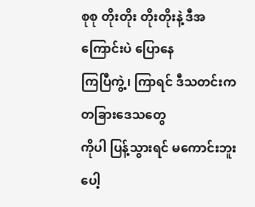စုစု တိုးတိုး တိုးတိုးနဲ့ ဒီအကြောင်းပဲ ပြောနေ
ကြပြီကွဲ့၊ ကြာရင် ဒီသတင်းက တခြားဒေသတွေ
ကိုပါ ပြန့်သွားရင် မကောင်းဘူးပေါ့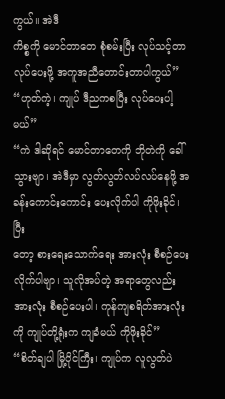ကွယ်။ အဲဒီ
ကိစ္စကို မောင်တာတေ စုံစမ်းပြီး လုပ်သင့်တာ
လုပ်ပေးဖို့ အကူအညီတောင်းတာပါကွယ်”
“ဟုတ်ကဲ့၊ ကျုပ် ဒီညကစပြီး လုပ်ပေးပါ့မယ်”
“ကဲ ဒါဆိုရင် မောင်တာတေကို ဘိုတဲကို ခေါ်
သွားဗျာ၊ အဲဒီမှာ လွတ်လွတ်လပ်လပ်နေဖို့ အ
ခန်းကောင်းကောင်း ပေးလိုက်ပါ ကိုဖိုးခိုင်၊ ပြီး
တော့ စားရေးသောက်ရေး အားလုံး စီစဉ်ပေး
လိုက်ပါဗျာ၊ သူလိုအပ်တဲ့ အရာတွေလည်း
အားလုံး စီစဉ်ပေးပါ၊ ကုန်ကျစရိတ်အားလုံး
ကို ကျုပ်တို့ရုံးက ကျခံမယ် ကိုဖိုးခိုင်”
“စိတ်ချပါ မြို့ပိုင်ကြီး၊ ကျုပ်က လူလွတ်ပဲ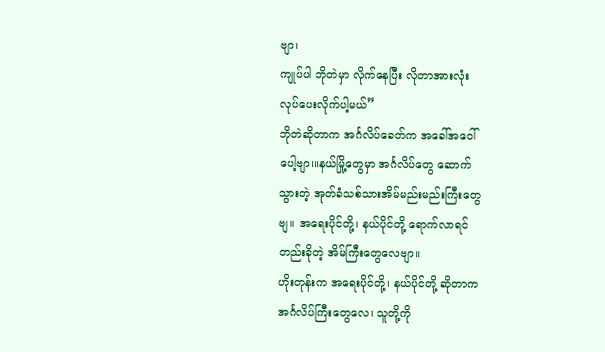ဗျာ၊
ကျုပ်ပါ ဘိုတဲမှာ လိုက်နေပြီး လိုတာအားလုံး
လုပ်ပေးလိုက်ပါ့မယ်”
ဘိုတဲဆိုတာက အင်္ဂလိပ်ခေတ်က အခေါ်အဝေါ်
ပေါ့ဗျာ၊။နယ်မြို့တွေမှာ အင်္ဂလိပ်တွေ ဆောက်
သွားတဲ့ အုတ်ခံသစ်သားအိမ်မည်းမည်းကြီးတွေ
ဗျ။ အရေးပိုင်တို့၊ နယ်ပိုင်တို့ ရောက်လာရင်
တည်းခိုတဲ့ အိမ်ကြီးတွေလေဗျာ။
ဟိုးတုန်းက အရေးပိုင်တို့၊ နယ်ပိုင်တို့ ဆိုတာက
အင်္ဂလိပ်ကြီးတွေလေ၊ သူတို့ကို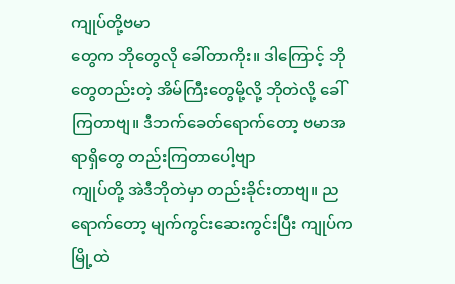ကျုပ်တို့ဗမာ
တွေက ဘိုတွေလို ခေါ်တာကိုး။ ဒါကြောင့် ဘို
တွေတည်းတဲ့ အိမ်ကြီးတွေမို့လို့ ဘိုတဲလို့ ခေါ်
ကြတာဗျ။ ဒီဘက်ခေတ်ရောက်တော့ ဗမာအ
ရာရှိတွေ တည်းကြတာပေါ့ဗျာ
ကျုပ်တို့ အဲဒီဘိုတဲမှာ တည်းခိုင်းတာဗျ။ ည
ရောက်တော့ မျက်ကွင်းဆေးကွင်းပြီး ကျုပ်က
မြို့ထဲ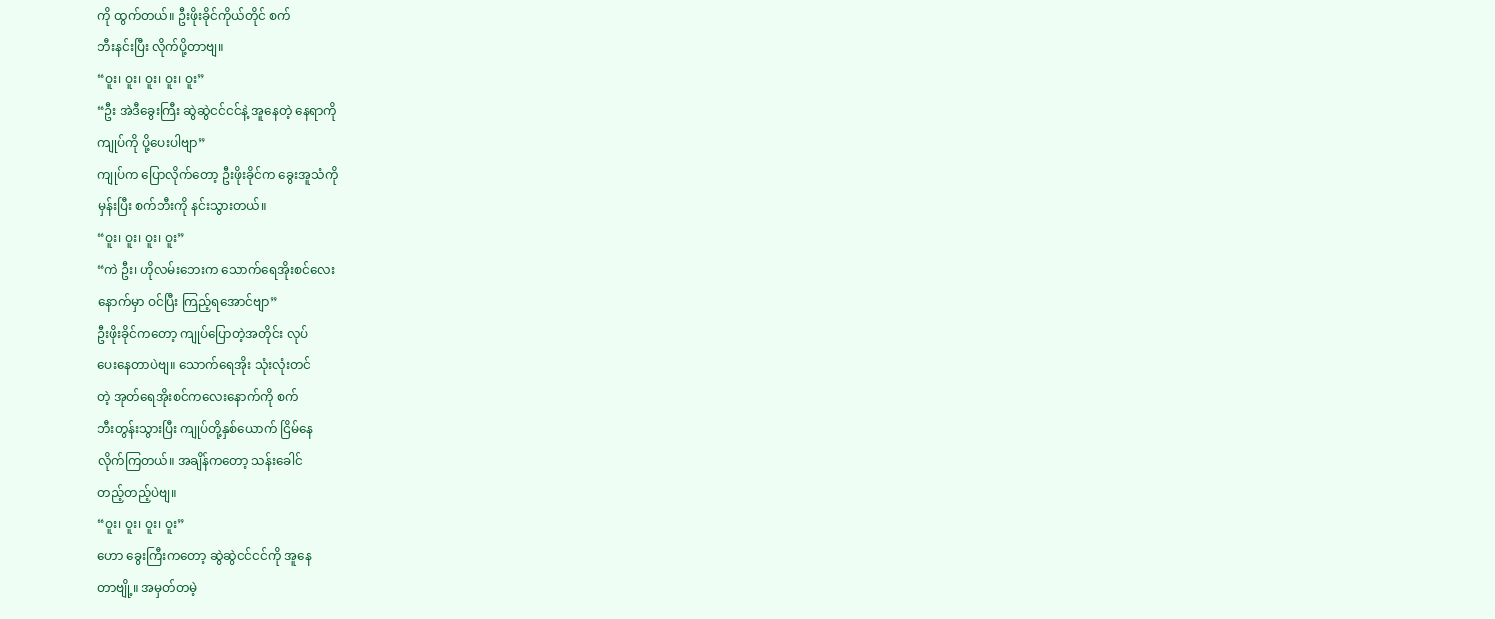ကို ထွက်တယ်။ ဦးဖိုးခိုင်ကိုယ်တိုင် စက်
ဘီးနင်းပြီး လိုက်ပို့တာဗျ။
“ဝူး၊ ဝူး၊ ဝူး၊ ဝူး၊ ဝူး”
“ဦး အဲဒီခွေးကြီး ဆွဲဆွဲငင်ငင်နဲ့ အူနေတဲ့ နေရာကို
ကျုပ်ကို ပို့ပေးပါဗျာ”
ကျုပ်က ပြောလိုက်တော့ ဦးဖိုးခိုင်က ခွေးအူသံကို
မှန်းပြီး စက်ဘီးကို နင်းသွားတယ်။
“ဝူး၊ ဝူး၊ ဝူး၊ ဝူး”
“ကဲ ဦး၊ ဟိုလမ်းဘေးက သောက်ရေအိုးစင်လေး
နောက်မှာ ဝင်ပြီး ကြည့်ရအောင်ဗျာ”
ဦးဖိုးခိုင်ကတော့ ကျုပ်ပြောတဲ့အတိုင်း လုပ်
ပေးနေတာပဲဗျ။ သောက်ရေအိုး သုံးလုံးတင်
တဲ့ အုတ်ရေအိုးစင်ကလေးနောက်ကို စက်
ဘီးတွန်းသွားပြီး ကျုပ်တို့နှစ်ယောက် ငြိမ်နေ
လိုက်ကြတယ်။ အချိန်ကတော့ သန်းခေါင်
တည့်တည့်ပဲဗျ။
“ဝူး၊ ဝူး၊ ဝူး၊ ဝူး”
ဟော ခွေးကြီးကတော့ ဆွဲဆွဲငင်ငင်ကို အူနေ
တာဗျို့။ အမှတ်တမဲ့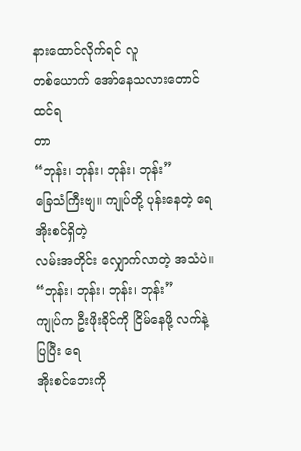နားထောင်လိုက်ရင် လူ
တစ်ယောက် အော်နေသလားတောင် ထင်ရ
တာ
“ဘုန်း၊ ဘုန်း၊ ဘုန်း၊ ဘုန်း”
ခြေသံကြီးဗျ။ ကျုပ်တို့ ပုန်းနေတဲ့ ရေအိုးစင်ရှိတဲ့
လမ်းအတိုင်း လျှောက်လာတဲ့ အသံပဲ။
“ဘုန်း၊ ဘုန်း၊ ဘုန်း၊ ဘုန်း”
ကျုပ်က ဦးဖိုးခိုင်ကို ငြိမ်နေဖို့ လက်နဲ့ပြပြီး ရေ
အိုးစင်ဘေးကို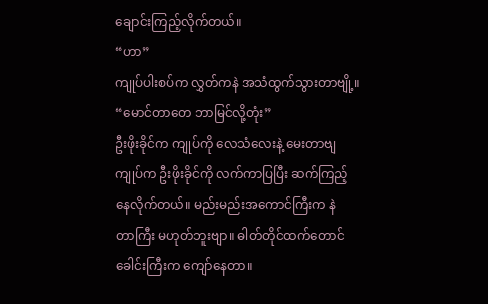ချောင်းကြည့်လိုက်တယ်။
“ဟာ”
ကျုပ်ပါးစပ်က လွှတ်ကနဲ အသံထွက်သွားတာဗျို့။
“မောင်တာတေ ဘာမြင်လို့တုံး”
ဦးဖိုးခိုင်က ကျုပ်ကို လေသံလေးနဲ့ မေးတာဗျ
ကျုပ်က ဦးဖိုးခိုင်ကို လက်ကာပြပြီး ဆက်ကြည့်
နေလိုက်တယ်။ မည်းမည်းအကောင်ကြီးက နဲ
တာကြီး မဟုတ်ဘူးဗျာ။ ဓါတ်တိုင်ထက်တောင်
ခေါင်းကြီးက ကျော်နေတာ။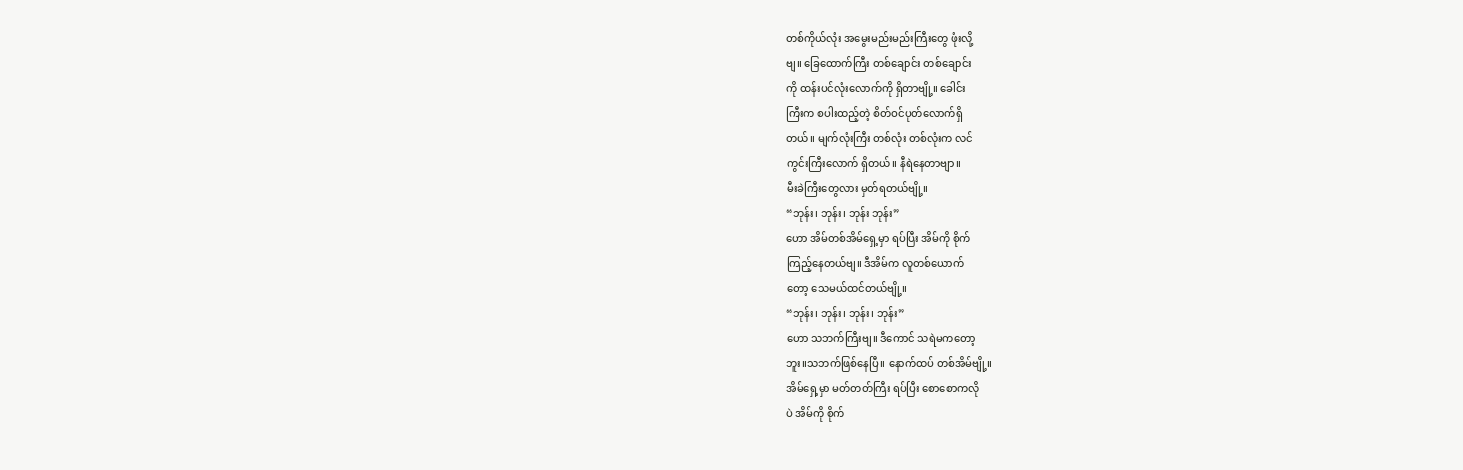တစ်ကိုယ်လုံး အမွေးမည်းမည်းကြီးတွေ ဖုံးလို့
ဗျ။ ခြေထောက်ကြီး တစ်ချောင်း တစ်ချောင်း
ကို ထန်းပင်လုံးလောက်ကို ရှိတာဗျို့။ ခေါင်း
ကြီးက စပါးထည့်တဲ့ စိတ်ဝင်ပုတ်လောက်ရှိ
တယ်။ မျက်လုံးကြီး တစ်လုံး တစ်လုံးက လင်
ကွင်းကြီးလောက် ရှိတယ်။ နီရဲနေတာဗျာ။
မီးခဲကြီးတွေလား မှတ်ရတယ်ဗျို့။
“ဘုန်း၊ ဘုန်း၊ ဘုန်း ဘုန်း”
ဟော အိမ်တစ်အိမ်ရှေ့မှာ ရပ်ပြီး အိမ်ကို စိုက်
ကြည့်နေတယ်ဗျ။ ဒီအိမ်က လူတစ်ယောက်
တော့ သေမယ်ထင်တယ်ဗျို့။
“ဘုန်း၊ ဘုန်း၊ ဘုန်း၊ ဘုန်း”
ဟော သဘက်ကြီးဗျ။ ဒီကောင် သရဲမကတော့
ဘူး။သဘက်ဖြစ်နေပြီ။ နောက်ထပ် တစ်အိမ်ဗျို့။
အိမ်ရှေ့မှာ မတ်တတ်ကြီး ရပ်ပြီး စောစောကလို
ပဲ အိမ်ကို စိုက်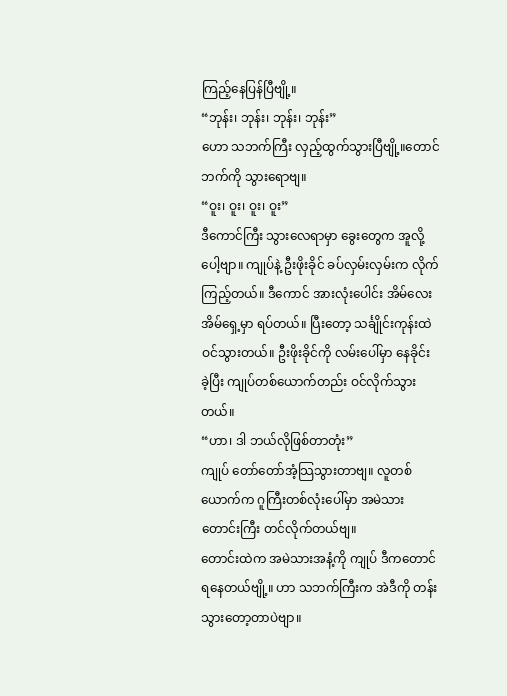ကြည့်နေပြန်ပြီဗျို့။
“ဘုန်း၊ ဘုန်း၊ ဘုန်း၊ ဘုန်း”
ဟော သဘက်ကြီး လှည့်ထွက်သွားပြီဗျို့။တောင်
ဘက်ကို သွားရောဗျ။
“ဝူး၊ ဝူး၊ ဝူး၊ ဝူး”
ဒီကောင်ကြီး သွားလေရာမှာ ခွေးတွေက အူလို့
ပေါ့ဗျာ။ ကျုပ်နဲ့ ဦးဖိုးခိုင် ခပ်လှမ်းလှမ်းက လိုက်
ကြည့်တယ်။ ဒီကောင် အားလုံးပေါင်း အိမ်လေး
အိမ်ရှေ့မှာ ရပ်တယ်။ ပြီးတော့ သင်္ချိုင်းကုန်းထဲ
ဝင်သွားတယ်။ ဦးဖိုးခိုင်ကို လမ်းပေါ်မှာ နေခိုင်း
ခဲ့ပြီး ကျုပ်တစ်ယောက်တည်း ဝင်လိုက်သွား
တယ်။
“ဟာ၊ ဒါ ဘယ်လိုဖြစ်တာတုံး”
ကျုပ် တော်တော်အံ့သြသွားတာဗျ။ လူတစ်
ယောက်က ဂူကြီးတစ်လုံးပေါ်မှာ အမဲသား
တောင်းကြီး တင်လိုက်တယ်ဗျ။
တောင်းထဲက အမဲသားအနံ့ကို ကျုပ် ဒီကတောင်
ရနေတယ်ဗျို့။ ဟာ သဘက်ကြီးက အဲဒီကို တန်း
သွားတော့တာပဲဗျာ။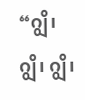“ဂျွိ၊ ဂျွိ၊ ဂျွိ၊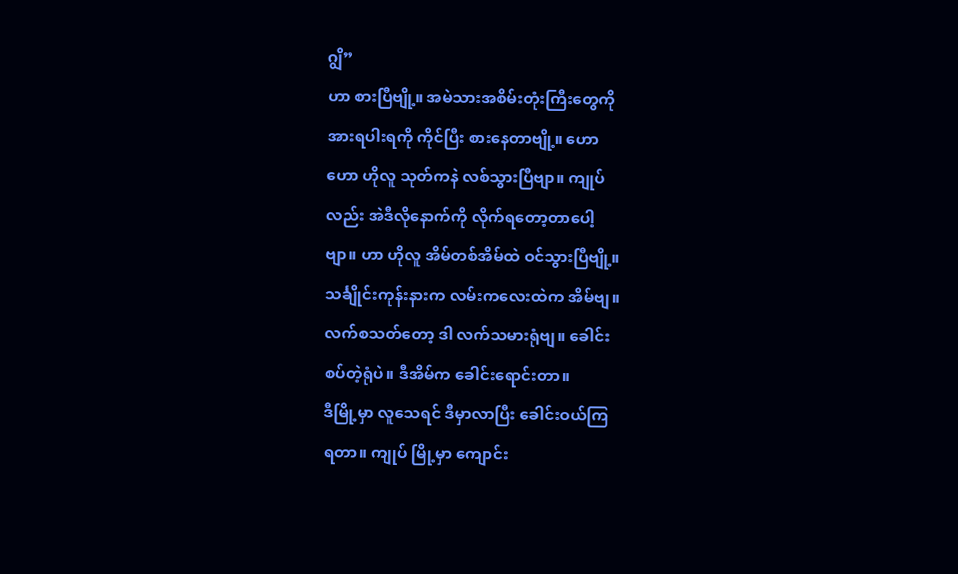ဂျွိ”
ဟာ စားပြီဗျို့။ အမဲသားအစိမ်းတုံးကြီးတွေကို
အားရပါးရကို ကိုင်ပြီး စားနေတာဗျို့။ ဟော
ဟော ဟိုလူ သုတ်ကနဲ လစ်သွားပြီဗျာ။ ကျုပ်
လည်း အဲဒီလိုနောက်ကို လိုက်ရတော့တာပေါ့
ဗျာ။ ဟာ ဟိုလူ အိမ်တစ်အိမ်ထဲ ဝင်သွားပြီဗျို့။
သင်္ချိုင်းကုန်းနားက လမ်းကလေးထဲက အိမ်ဗျ။
လက်စသတ်တော့ ဒါ လက်သမားရုံဗျ။ ခေါင်း
စပ်တဲ့ရုံပဲ။ ဒီအိမ်က ခေါင်းရောင်းတာ။
ဒီမြို့မှာ လူသေရင် ဒီမှာလာပြီး ခေါင်းဝယ်ကြ
ရတာ။ ကျုပ် မြို့မှာ ကျောင်း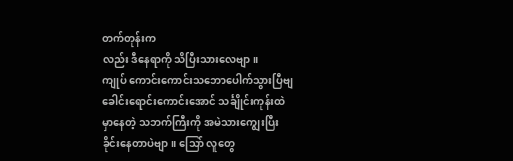တက်တုန်းက
လည်း ဒီနေရာကို သိပြီးသားလေဗျာ။
ကျုပ် ကောင်းကောင်းသဘောပေါက်သွားပြီဗျ
ခေါင်းရောင်းကောင်းအောင် သင်္ချိုင်းကုန်းထဲ
မှာနေတဲ့ သဘက်ကြီးကို အမဲသားကျွေးပြီး
ခိုင်းနေတာပဲဗျာ။ သြော် လူတွေ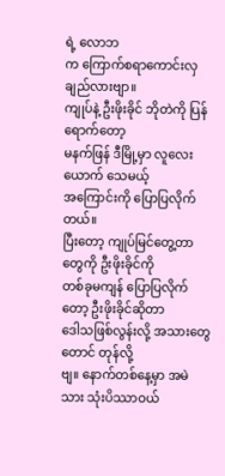ရဲ့ လောဘ
က ကြောက်စရာကောင်းလှချည်လားဗျာ။
ကျုပ်နဲ့ ဦးဖိုးခိုင် ဘိုတဲကို ပြန်ရောက်တော့
မနက်ဖြန် ဒီမြို့မှာ လူလေးယောက် သေမယ့်
အကြောင်းကို ပြောပြလိုက်တယ်။
ပြီးတော့ ကျုပ်မြင်တွေ့တာတွေကို ဦးဖိုးခိုင်ကို
တစ်ခုမကျန် ပြောပြလိုက်တော့ ဦးဖိုးခိုင်ဆိုတာ
ဒေါသဖြစ်လွန်းလို့ အသားတွေတောင် တုန်လို့
ဗျ။ နောက်တစ်နေ့မှာ အမဲသား သုံးပိဿာဝယ်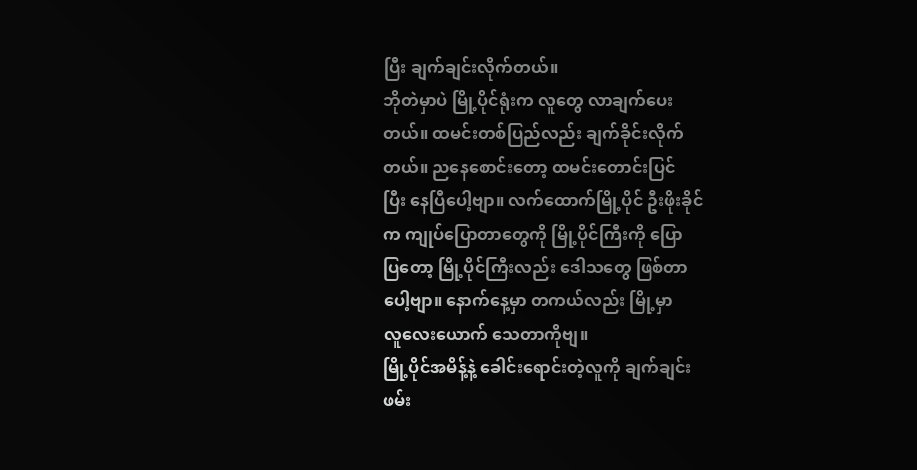ပြီး ချက်ချင်းလိုက်တယ်။
ဘိုတဲမှာပဲ မြို့ပိုင်ရုံးက လူတွေ လာချက်ပေး
တယ်။ ထမင်းတစ်ပြည်လည်း ချက်ခိုင်းလိုက်
တယ်။ ညနေစောင်းတော့ ထမင်းတောင်းပြင်
ပြီး နေပြီပေါ့ဗျာ။ လက်ထောက်မြို့ပိုင် ဦးဖိုးခိုင်
က ကျုပ်ပြောတာတွေကို မြို့ပိုင်ကြီးကို ပြော
ပြတော့ မြို့ပိုင်ကြီးလည်း ဒေါသတွေ ဖြစ်တာ
ပေါ့ဗျာ။ နောက်နေ့မှာ တကယ်လည်း မြို့မှာ
လူလေးယောက် သေတာကိုဗျ။
မြို့ပိုင်အမိန့်နဲ့ ခေါင်းရောင်းတဲ့လူကို ချက်ချင်း
ဖမ်း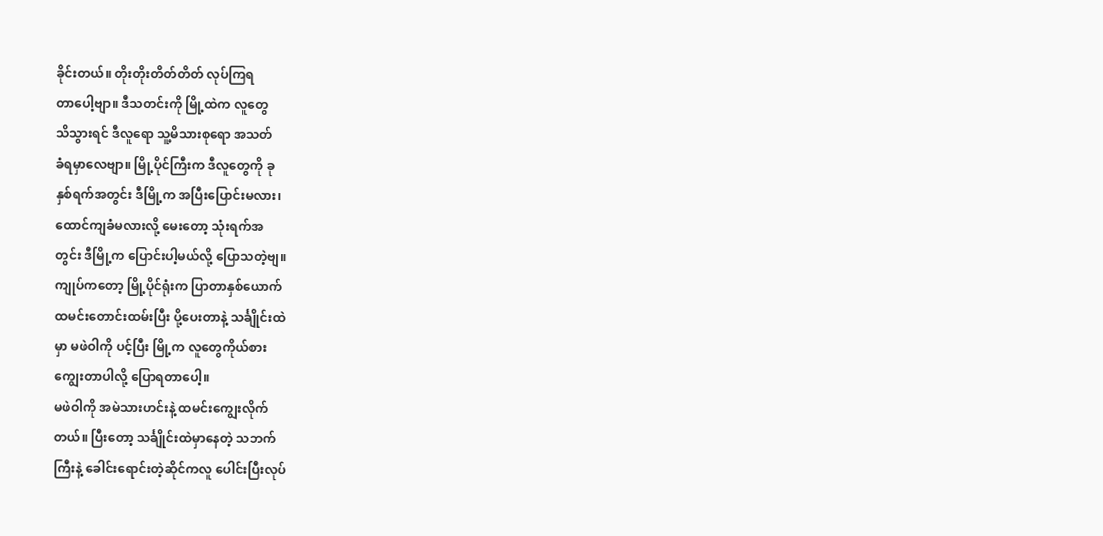ခိုင်းတယ်။ တိုးတိုးတိတ်တိတ် လုပ်ကြရ
တာပေါ့ဗျာ။ ဒီသတင်းကို မြို့ထဲက လူတွေ
သိသွားရင် ဒီလူရော သူ့မိသားစုရော အသတ်
ခံရမှာလေဗျာ။ မြို့ပိုင်ကြီးက ဒီလူတွေကို ခု
နှစ်ရက်အတွင်း ဒီမြို့က အပြီးပြောင်းမလား၊
ထောင်ကျခံမလားလို့ မေးတော့ သုံးရက်အ
တွင်း ဒီမြို့က ပြောင်းပါ့မယ်လို့ ပြောသတဲ့ဗျ။
ကျုပ်ကတော့ မြို့ပိုင်ရုံးက ပြာတာနှစ်ယောက်
ထမင်းတောင်းထမ်းပြီး ပို့ပေးတာနဲ့ သင်္ချိုင်းထဲ
မှာ မဖဲဝါကို ပင့်ပြီး မြို့က လူတွေကိုယ်စား
ကျွေးတာပါလို့ ပြောရတာပေါ့။
မဖဲဝါကို အမဲသားဟင်းနဲ့ ထမင်းကျွေးလိုက်
တယ်။ ပြီးတော့ သင်္ချိုင်းထဲမှာနေတဲ့ သဘက်
ကြီးနဲ့ ခေါင်းရောင်းတဲ့ဆိုင်ကလူ ပေါင်းပြီးလုပ်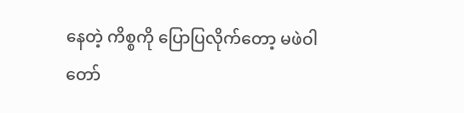နေတဲ့ ကိစ္စကို ပြောပြလိုက်တော့ မဖဲဝါ တော်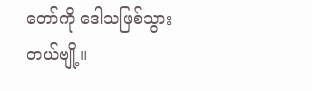တော်ကို ဒေါသဖြစ်သွားတယ်ဗျို့။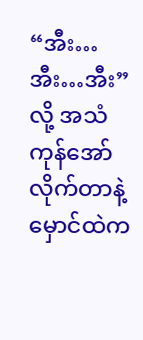“အီး…အီး…အီး”
လို့ အသံကုန်အော်လိုက်တာနဲ့ မှောင်ထဲက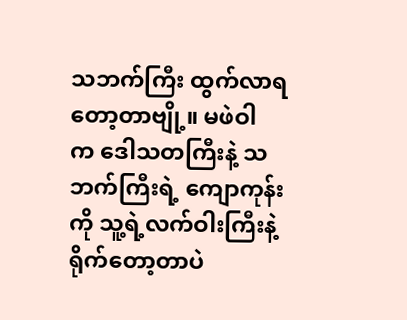သဘက်ကြီး ထွက်လာရတော့တာဗျို့။ မဖဲဝါ
က ဒေါသတကြီးနဲ့ သဘက်ကြီးရဲ့ ကျောကုန်း
ကို သူ့ရဲ့လက်ဝါးကြီးနဲ့ ရိုက်တော့တာပဲ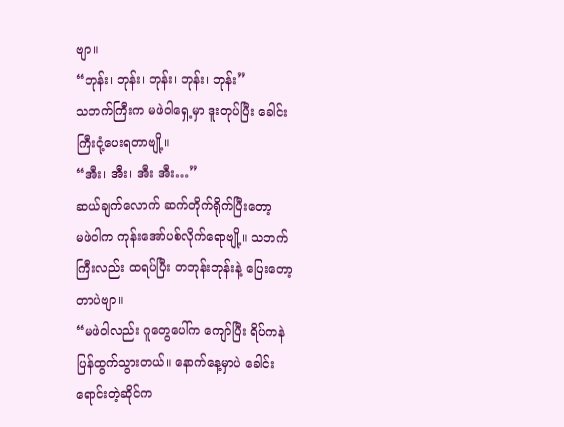ဗျာ။
“ဘုန်း၊ ဘုန်း၊ ဘုန်း၊ ဘုန်း၊ ဘုန်း”
သဘက်ကြီးက မဖဲဝါရှေ့မှာ ဒူးတုပ်ပြီး ခေါင်း
ကြီးငုံ့ပေးရတာဗျို့။
“အီး၊ အီး၊ အီး အီး…”
ဆယ်ချက်လောက် ဆက်တိုက်ရိုက်ပြီးတော့
မဖဲဝါက ကုန်းအော်ပစ်လိုက်ရောဗျို့။ သဘက်
ကြီးလည်း ထရပ်ပြီး တဘုန်းဘုန်းနဲ့ ပြေးတော့
တာပဲဗျာ။
“မဖဲဝါလည်း ဂူတွေပေါ်က ကျော်ပြီး ရိပ်ကနဲ
ပြန်ထွက်သွားတယ်။ နောက်နေ့မှာပဲ ခေါင်း
ရောင်းတဲ့ဆိုင်က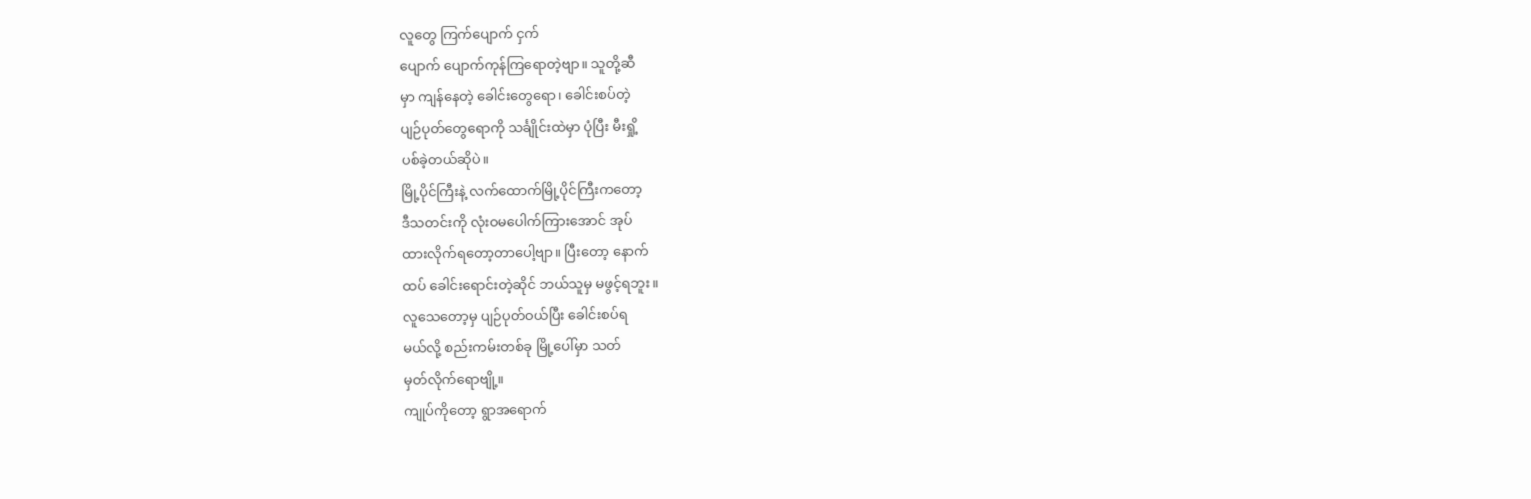လူတွေ ကြက်ပျောက် ငှက်
ပျောက် ပျောက်ကုန်ကြရောတဲ့ဗျာ။ သူတို့ဆီ
မှာ ကျန်နေတဲ့ ခေါင်းတွေရော၊ ခေါင်းစပ်တဲ့
ပျဉ်ပုတ်တွေရောကို သင်္ချိုင်းထဲမှာ ပုံပြီး မီးရှို့
ပစ်ခဲ့တယ်ဆိုပဲ။
မြို့ပိုင်ကြီးနဲ့ လက်ထောက်မြို့ပိုင်ကြီးကတော့
ဒီသတင်းကို လုံးဝမပေါက်ကြားအောင် အုပ်
ထားလိုက်ရတော့တာပေါ့ဗျာ။ ပြီးတော့ နောက်
ထပ် ခေါင်းရောင်းတဲ့ဆိုင် ဘယ်သူမှ မဖွင့်ရဘူး။
လူသေတော့မှ ပျဉ်ပုတ်ဝယ်ပြီး ခေါင်းစပ်ရ
မယ်လို့ စည်းကမ်းတစ်ခု မြို့ပေါ်မှာ သတ်
မှတ်လိုက်ရောဗျို့။
ကျုပ်ကိုတော့ ရွာအရောက်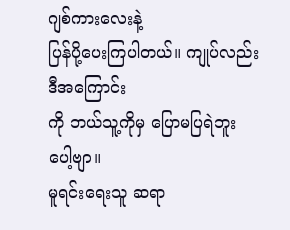ဂျစ်ကားလေးနဲ့
ပြန်ပို့ပေးကြပါတယ်။ ကျုပ်လည်း ဒီအကြောင်း
ကို ဘယ်သူ့ကိုမှ ပြောမပြရဲဘူးပေါ့ဗျာ။
မူရင်းရေးသူ ဆရာ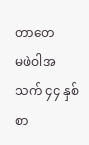တာတေ
မဖဲဝါအသက် ၄၄ နှစ် စာ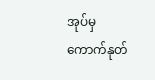အုပ်မှ ကောက်နုတ်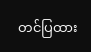တင်ပြထား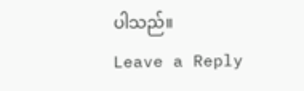ပါသည်။
Leave a Reply